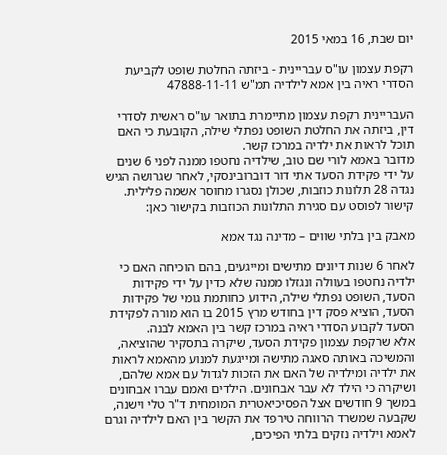יום שבת, 16 במאי 2015

רקפת עצמון עו"ס עבריינית - ביזתה החלטת שופט לקביעת הסדרי ראיה בין אמא לילדיה תמ"ש 47888-11-11

העבריינית רקפת עצמון מתיימרת בתואר עו"ס ראשית לסדרי דין, ביזתה את החלטת השופט נפתלי שילה, הקובעת כי האם תוכל לראות את ילדיה במרכז קשר.
מדובר באמא לורי שם טוב, שילדיה נחטפו ממנה לפני 6 שנים על ידי פקידת הסעד אתי דור דוברובינסקי, לאחר שגרושה הגיש נגדה 28 תלונות כוזבות, שכולן נסגרו מחוסר אשמה פלילית.
קישור לפוסט עם סגירת התלונות הכוזבות בקישור כאן:

מאבק בין בלתי שווים – מדינה נגד אמא

לאחר 6 שנות דיונים מתישים ומייגעים, בהם הוכיחה האם כי ילדיה נחטפו בעוולה ונגזלו ממנה שלא כדין על ידי פקידות הסעד, השופט נפתלי שילה, הידוע כחותמת גומי של פקידות הסעד, הוציא פסק דין בחודש מרץ 2015 בו הוא מורה לפקידת הסעד לקבוע הסדרי ראיה במרכז קשר בין האמא לבנה.
אלא שרקפת עצמון פקידת הסעד, שיקרה בתסקיר שהוציאה, והמשיכה באותה סאגה מתישה ומייגעת למנוע מהאמא לראות את ילדיה ומילדיה של האם את הזכות לגדול עם אמא שלהם, ושיקרה כי הילד לא עבר אבחונים. הילדים ואמם עברו אבחונים במשך 9 חודשים אצל הפסיכיאטרית המומחית ד"ר טלי וישנה, שקבעה שמשרד הרווחה טירפד את הקשר בין האם לילדיה וגרם לאמא וילדיה נזקים בלתי הפיכים,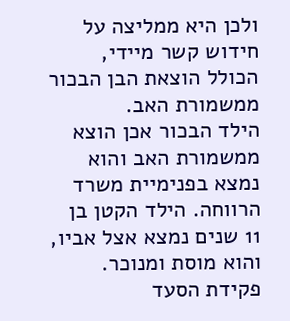ולכן היא ממליצה על חידוש קשר מיידי, הכולל הוצאת הבן הבכור ממשמורת האב.
הילד הבכור אכן הוצא ממשמורת האב והוא נמצא בפנימיית משרד הרווחה. הילד הקטן בן 11 שנים נמצא אצל אביו, והוא מוסת ומנוכר.
פקידת הסעד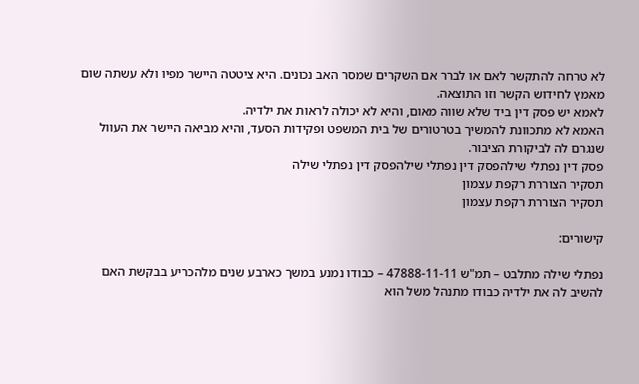לא טרחה להתקשר לאם או לברר אם השקרים שמסר האב נכונים. היא ציטטה היישר מפיו ולא עשתה שום מאמץ לחידוש הקשר וזו התוצאה.
לאמא יש פסק דין ביד שלא שווה מאום, והיא לא יכולה לראות את ילדיה.
האמא לא מתכוונת להמשיך בטרטורים של בית המשפט ופקידות הסעד, והיא מביאה היישר את העוול שנגרם לה לביקורת הציבור.
פסק דין נפתלי שילהפסק דין נפתלי שילהפסק דין נפתלי שילה
תסקיר הצוררת רקפת עצמון
תסקיר הצוררת רקפת עצמון

קישורים:

נפתלי שילה מתלבט – תמ"ש 47888-11-11 – כבודו נמנע במשך כארבע שנים מלהכריע בבקשת האם להשיב לה את ילדיה כבודו מתנהל משל הוא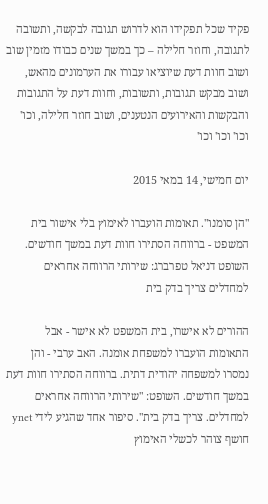פקיד שכל תפקידו הוא לדרוש תגובה לבקשה, ותשובה לתגובה, וחוזר חלילה – כך במשך שנים כבודו מזמין שוב ושוב חוות דעת שיוציאו עבורו את הערמונים מהאש, ושוב מבקש תגובות, ותשובות, וחוות דעת על התגובות והבקשות והאירועים הנטענים, ושוב חוזר חלילה, וכו' וכו' וכו' וכו'

יום חמישי, 14 במאי 2015

"הן סומנו". תאומות הועברו לאימוץ בלי אישור בית המשפט - ברווחה הסתירו חוות דעת במשך חודשים. השופט דניאל טפרברג: שירותי הרווחה אחראים למחדלים צריך בדק בית

ההורים לא אישרו, בית המשפט לא אישר - אבל התאומות הועברו למשפחת אומנה. האב ערבי - והן נמסרו למשפחה יהודית דתית. ברווחה הסתירו חוות דעת במשך חודשים. השופט: "שירותי הרווחה אחראים למחדלים. צריך בדק בית". סיפור אחד שהגיע לידי ynet חושף צוהר לכשלי האימוץ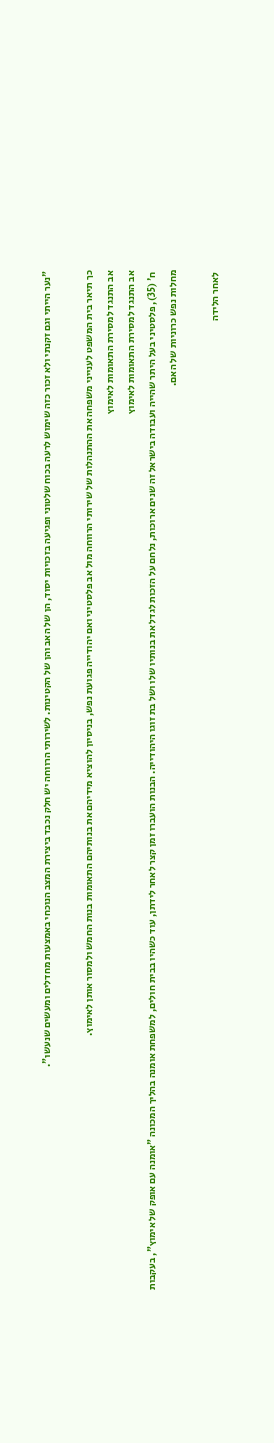"נער הייתי וגם זקנתי ולא זכור כזה שימוש לרעה בכוח שלטוני ופגיעה בזכויות יסוד, הן של האב והן של הקטינות. לשירותי הרווחה יש חלק נכבד ביצירת המצב הנוכחי באמצעות מחדלים ומעשים שנעשו".

כך תיאר בית המשפט לענייני משפחה את ההתנהלות של שירותי הרווחה מול אב פלסטיני ואם יהודייה פגועת נפש, בניסיון להוציא מידיהם את בנותיהם התאומות בנות החמש ולמסור אותן לאימוץ.
אב התנגד למסירת התאומות לאימוץ
אב התנגד למסירת התאומות לאימוץ
 ח' (35), פלסטיני בעל היתר שהייה ועבודה בישראל זה שנים ארוכות, נלחם על הזכות לגדל את בנותיו שלו ושל בת זוגו היהודייה. הבנות הועברו זמן קצר לאחר לידתן, עוד כשהיו בבית חולים, למשפחת אומנה בהליך המכונה "אומנה עם אופק של אימוץ", בעקבות מחלות נפש כרוניות של האם.

 לאחר הלידה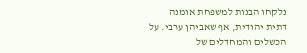נלקחו הבנות למשפחת אומנה דתית יהודית, אף שאביהן ערבי. על הכשלים והמחדלים של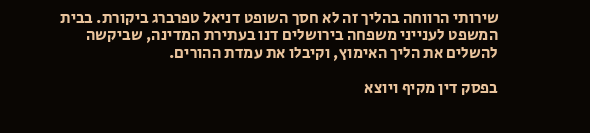שירותי הרווחה בהליך זה לא חסך השופט דניאל טפרברג ביקורת. בבית המשפט לענייני משפחה בירושלים דנו בעתירת המדינה, שביקשה להשלים את הליך האימוץ, וקיבלו את עמדת ההורים.

בפסק דין מקיף ויוצא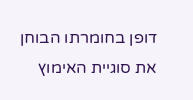דופן בחומרתו הבוחן את סוגיית האימוץ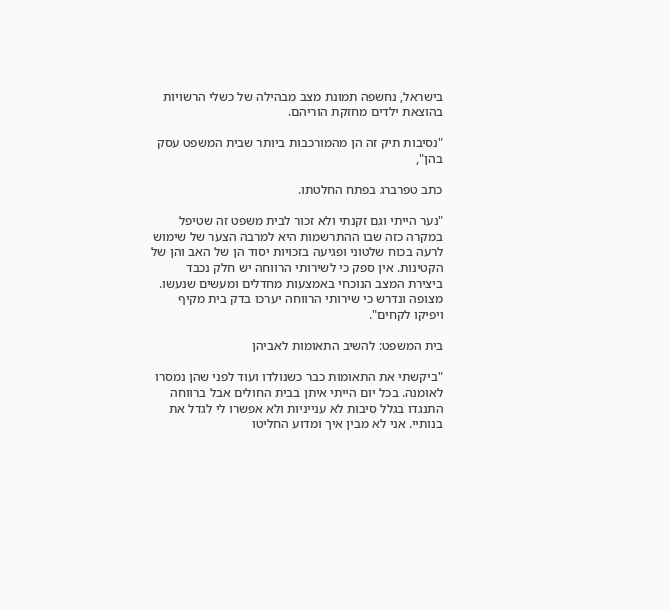בישראל, נחשפה תמונת מצב מבהילה של כשלי הרשויות בהוצאת ילדים מחזקת הוריהם.

"נסיבות תיק זה הן מהמורכבות ביותר שבית המשפט עסק בהן",

כתב טפרברג בפתח החלטתו.

"נער הייתי וגם זקנתי ולא זכור לבית משפט זה שטיפל במקרה כזה שבו ההתרשמות היא למרבה הצער של שימוש לרעה בכוח שלטוני ופגיעה בזכויות יסוד הן של האב והן של הקטינות. אין ספק כי לשירותי הרווחה יש חלק נכבד ביצירת המצב הנוכחי באמצעות מחדלים ומעשים שנעשו. מצופה ונדרש כי שירותי הרווחה יערכו בדק בית מקיף ויפיקו לקחים".

בית המשפט: להשיב התאומות לאביהן

"ביקשתי את התאומות כבר כשנולדו ועוד לפני שהן נמסרו לאומנה. בכל יום הייתי איתן בבית החולים אבל ברווחה התנגדו בגלל סיבות לא ענייניות ולא אפשרו לי לגדל את בנותיי. אני לא מבין איך ומדוע החליטו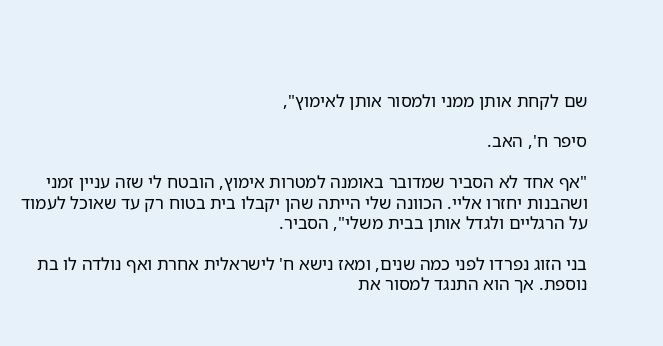שם לקחת אותן ממני ולמסור אותן לאימוץ",

סיפר ח', האב.

"אף אחד לא הסביר שמדובר באומנה למטרות אימוץ, הובטח לי שזה עניין זמני ושהבנות יחזרו אליי. הכוונה שלי הייתה שהן יקבלו בית בטוח רק עד שאוכל לעמוד על הרגליים ולגדל אותן בבית משלי", הסביר.

בני הזוג נפרדו לפני כמה שנים, ומאז נישא ח' לישראלית אחרת ואף נולדה לו בת נוספת. אך הוא התנגד למסור את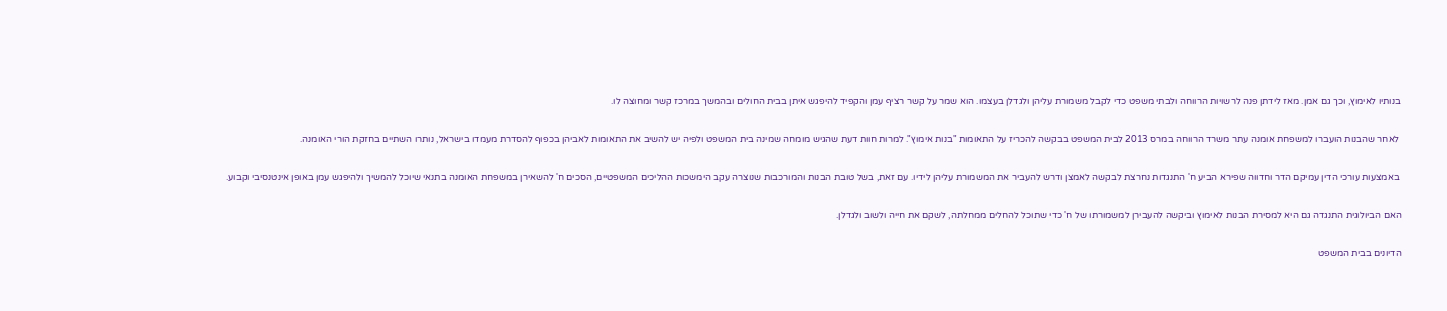בנותיו לאימוץ, וכך גם אמן. מאז לידתן פנה לרשויות הרווחה ולבתי משפט כדי לקבל משמורת עליהן ולגדלן בעצמו. הוא שמר על קשר רציף עמן והקפיד להיפגש איתן בבית החולים ובהמשך במרכז קשר ומחוצה לו.

 לאחר שהבנות הועברו למשפחת אומנה עתר משרד הרווחה במרס 2013 לבית המשפט בבקשה להכריז על התאומות "בנות אימוץ". למרות חוות דעת שהגיש מומחה שמינה בית המשפט ולפיה יש להשיב את התאומות לאביהן בכפוף להסדרת מעמדו בישראל, נותרו השתיים בחזקת הורי האומנה.

 באמצעות עורכי הדין עמיקם הדר וחדווה שפירא הביע ח' התנגדות נחרצת לבקשה לאמצן ודרש להעביר את המשמורת עליהן לידיו. עם זאת, בשל טובת הבנות והמורכבות שנוצרה עקב הימשכות ההליכים המשפטיים, הסכים ח' להשאירן במשפחת האומנה בתנאי שיוכל להמשיך ולהיפגש עמן באופן אינטנסיבי וקבוע.

האם הביולוגית התנגדה גם היא למסירת הבנות לאימוץ וביקשה להעבירן למשמורתו של ח' כדי שתוכל להחלים ממחלתה, לשקם את חייה ולשוב ולגדלן.

הדיונים בבית המשפט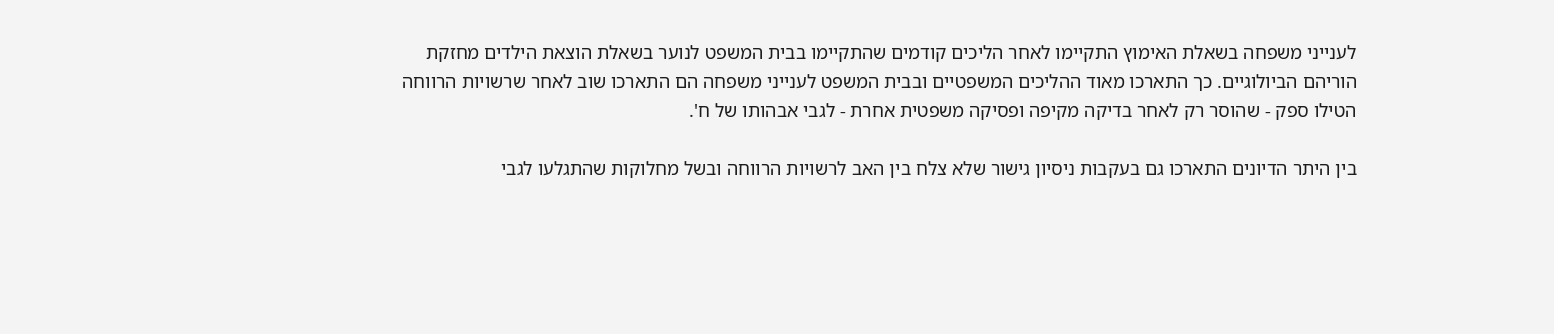לענייני משפחה בשאלת האימוץ התקיימו לאחר הליכים קודמים שהתקיימו בבית המשפט לנוער בשאלת הוצאת הילדים מחזקת הוריהם הביולוגיים. כך התארכו מאוד ההליכים המשפטיים ובבית המשפט לענייני משפחה הם התארכו שוב לאחר שרשויות הרווחה הטילו ספק - שהוסר רק לאחר בדיקה מקיפה ופסיקה משפטית אחרת - לגבי אבהותו של ח'.

בין היתר הדיונים התארכו גם בעקבות ניסיון גישור שלא צלח בין האב לרשויות הרווחה ובשל מחלוקות שהתגלעו לגבי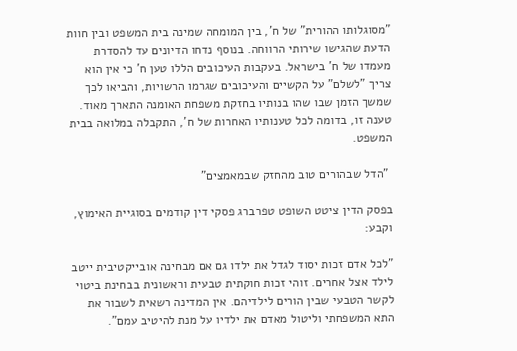"מסוגלותו ההורית" של ח', בין המומחה שמינה בית המשפט ובין חוות הדעת שהגישו שירותי הרווחה. בנוסף נדחו הדיונים עד להסדרת מעמדו של ח' בישראל. בעקבות העיכובים הללו טען ח' כי אין הוא צריך "לשלם" על הקשיים והעיכובים שגרמו הרשויות, והביאו לכך שמשך הזמן שבו שהו בנותיו בחזקת משפחת האומנה התארך מאוד. טענה זו, בדומה לכל טענותיו האחרות של ח', התקבלה במלואה בבית המשפט.

 "הדל שבהורים טוב מהחזק שבמאמצים"

בפסק הדין ציטט השופט טפרברג פסקי דין קודמים בסוגיית האימוץ, וקבע:

"לכל אדם זכות יסוד לגדל את ילדו גם אם מבחינה אובייקטיבית ייטב לילד אצל אחרים. זוהי זכות חוקתית טבעית וראשונית בבחינת ביטוי לקשר הטבעי שבין הורים לילדיהם. אין המדינה רשאית לשבור את התא המשפחתי וליטול מאדם את ילדיו על מנת להיטיב עמם".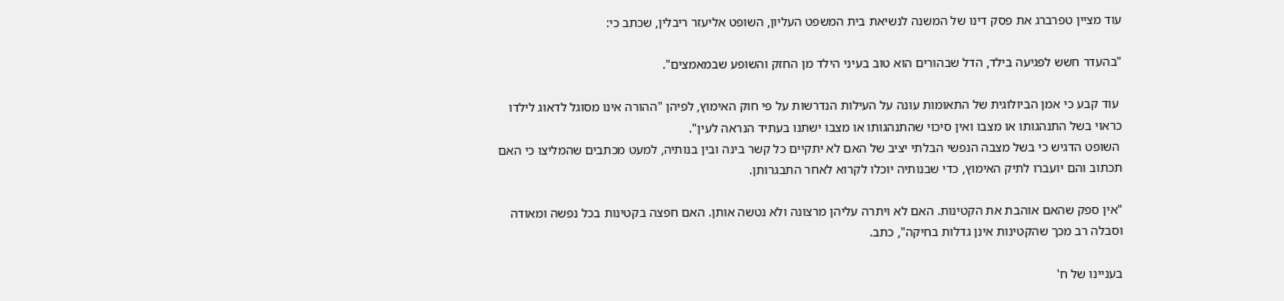עוד מציין טפרברג את פסק דינו של המשנה לנשיאת בית המשפט העליון, השופט אליעזר ריבלין, שכתב כי:

"בהעדר חשש לפגיעה בילד, הדל שבהורים הוא טוב בעיני הילד מן החזק והשופע שבמאמצים".

 עוד קבע כי אמן הביולוגית של התאומות עונה על העילות הנדרשות על פי חוק האימוץ, לפיהן "ההורה אינו מסוגל לדאוג לילדו כראוי בשל התנהגותו או מצבו ואין סיכוי שהתנהגותו או מצבו ישתנו בעתיד הנראה לעין".
 השופט הדגיש כי בשל מצבה הנפשי הבלתי יציב של האם לא יתקיים כל קשר בינה ובין בנותיה, למעט מכתבים שהמליצו כי האם תכתוב והם יועברו לתיק האימוץ, כדי שבנותיה יוכלו לקרוא לאחר התבגרותן.

"אין ספק שהאם אוהבת את הקטינות. האם לא ויתרה עליהן מרצונה ולא נטשה אותן. האם חפצה בקטינות בכל נפשה ומאודה וסבלה רב מכך שהקטינות אינן גדלות בחיקה", כתב.

בעניינו של ח'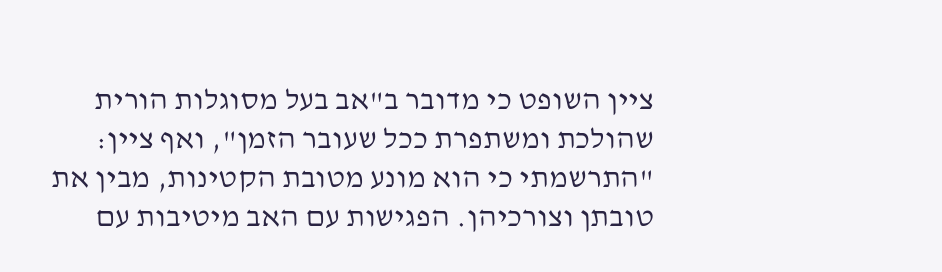ציין השופט כי מדובר ב"אב בעל מסוגלות הורית שהולכת ומשתפרת ככל שעובר הזמן", ואף ציין: "התרשמתי כי הוא מונע מטובת הקטינות, מבין את טובתן וצורכיהן. הפגישות עם האב מיטיבות עם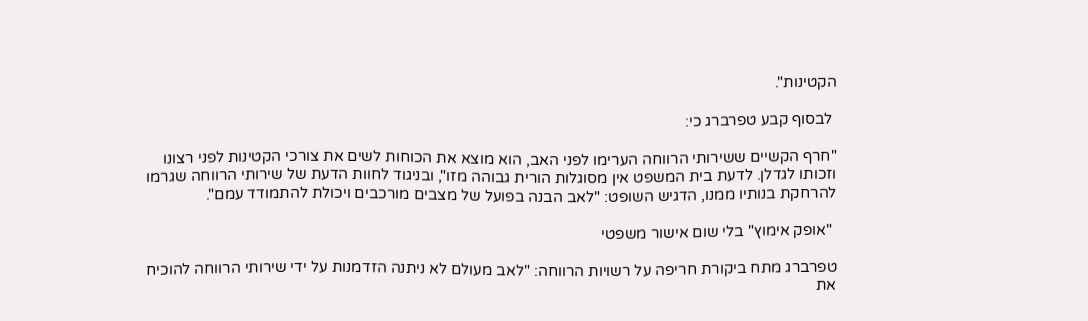הקטינות".

 לבסוף קבע טפרברג כי:

"חרף הקשיים ששירותי הרווחה הערימו לפני האב, הוא מוצא את הכוחות לשים את צורכי הקטינות לפני רצונו וזכותו לגדלן. לדעת בית המשפט אין מסוגלות הורית גבוהה מזו", ובניגוד לחוות הדעת של שירותי הרווחה שגרמו להרחקת בנותיו ממנו, הדגיש השופט: "לאב הבנה בפועל של מצבים מורכבים ויכולת להתמודד עמם".

 "אופק אימוץ" בלי שום אישור משפטי

טפרברג מתח ביקורת חריפה על רשויות הרווחה: "לאב מעולם לא ניתנה הזדמנות על ידי שירותי הרווחה להוכיח את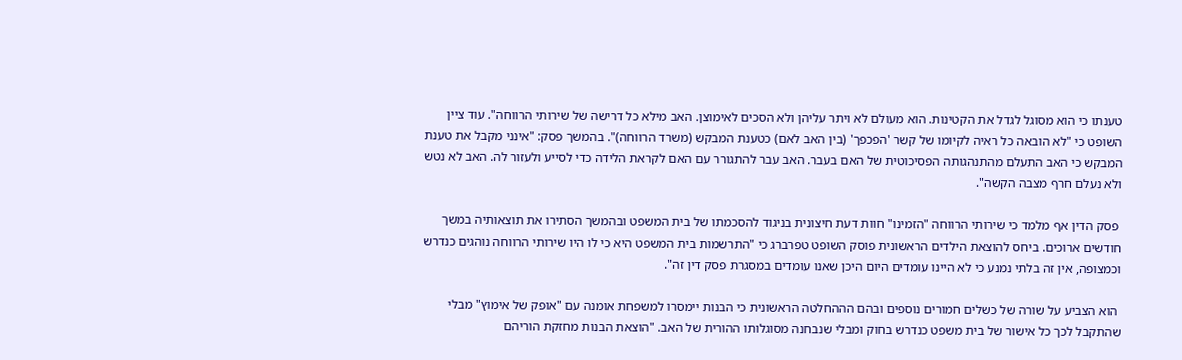טענתו כי הוא מסוגל לגדל את הקטינות. הוא מעולם לא ויתר עליהן ולא הסכים לאימוצן. האב מילא כל דרישה של שירותי הרווחה". עוד ציין השופט כי "לא הובאה כל ראיה לקיומו של קשר 'הפכפך' (בין האב לאם) כטענת המבקש (משרד הרווחה)". בהמשך פסק: "אינני מקבל את טענת המבקש כי האב התעלם מהתנהגותה הפסיכוטית של האם בעבר. האב עבר להתגורר עם האם לקראת הלידה כדי לסייע ולעזור לה. האב לא נטש ולא נעלם חרף מצבה הקשה".

 פסק הדין אף מלמד כי שירותי הרווחה "הזמינו" חוות דעת חיצונית בניגוד להסכמתו של בית המשפט ובהמשך הסתירו את תוצאותיה במשך חודשים ארוכים. ביחס להוצאת הילדים הראשונית פוסק השופט טפרברג כי "התרשמות בית המשפט היא כי לו היו שירותי הרווחה נוהגים כנדרש וכמצופה, אין זה בלתי נמנע כי לא היינו עומדים היום היכן שאנו עומדים במסגרת פסק דין זה".

 הוא הצביע על שורה של כשלים חמורים נוספים ובהם הההחלטה הראשונית כי הבנות יימסרו למשפחת אומנה עם "אופק של אימוץ" מבלי שהתקבל לכך כל אישור של בית משפט כנדרש בחוק ומבלי שנבחנה מסוגלותו ההורית של האב. "הוצאת הבנות מחזקת הוריהם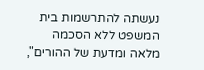נעשתה להתרשמות בית המשפט ללא הסכמה מלאה ומדעת של ההורים",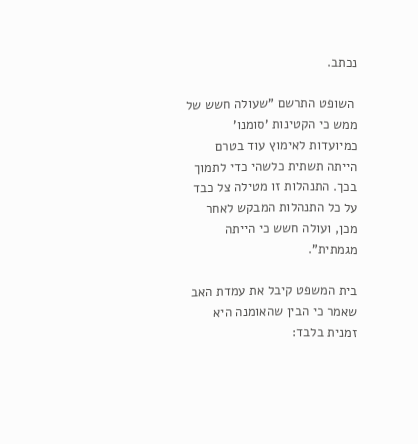נכתב.

 השופט התרשם "שעולה חשש של ממש כי הקטינות 'סומנו' כמיועדות לאימוץ עוד בטרם הייתה תשתית כלשהי כדי לתמוך בכך. התנהלות זו מטילה צל כבד על כל התנהלות המבקש לאחר מכן, ועולה חשש כי הייתה מגמתית".

בית המשפט קיבל את עמדת האב שאמר כי הבין שהאומנה היא זמנית בלבד: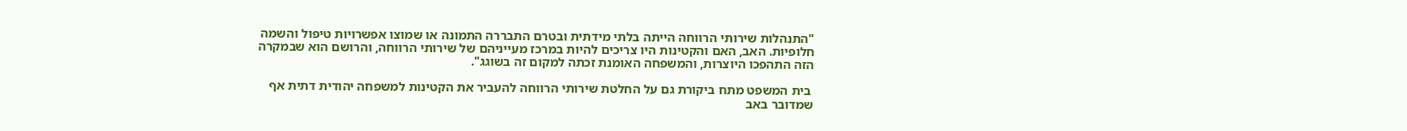"התנהלות שירותי הרווחה הייתה בלתי מידתית ובטרם התבררה התמונה או שמוצו אפשרויות טיפול והשמה חלופיות. האב, האם והקטינות היו צריכים להיות במרכז מעייניהם של שירותי הרווחה, והרושם הוא שבמקרה הזה התהפכו היוצרות, והמשפחה האומנת זכתה למקום זה בשוגג".

 בית המשפט מתח ביקורת גם על החלטת שירותי הרווחה להעביר את הקטינות למשפחה יהודית דתית אף שמדובר באב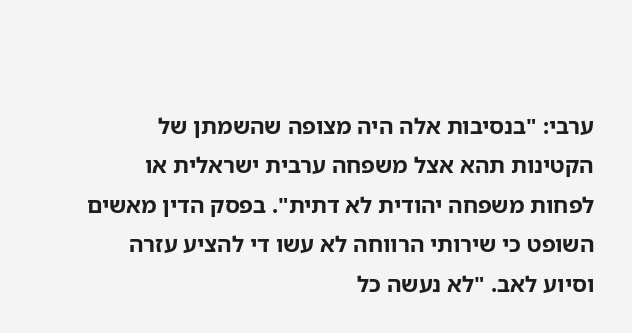ערבי: "בנסיבות אלה היה מצופה שהשמתן של הקטינות תהא אצל משפחה ערבית ישראלית או לפחות משפחה יהודית לא דתית". בפסק הדין מאשים השופט כי שירותי הרווחה לא עשו די להציע עזרה וסיוע לאב. "לא נעשה כל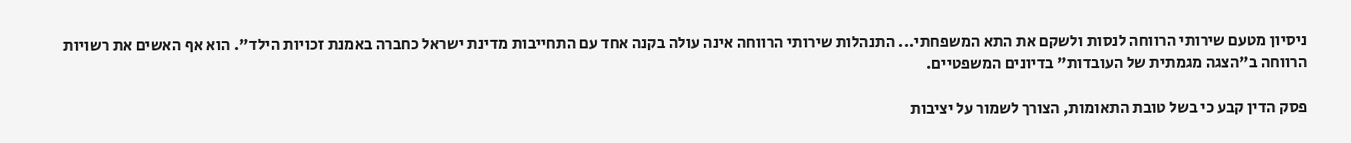ניסיון מטעם שירותי הרווחה לנסות ולשקם את התא המשפחתי... התנהלות שירותי הרווחה אינה עולה בקנה אחד עם התחייבות מדינת ישראל כחברה באמנת זכויות הילד". הוא אף האשים את רשויות הרווחה ב"הצגה מגמתית של העובדות" בדיונים המשפטיים.

פסק הדין קבע כי בשל טובת התאומות, הצורך לשמור על יציבות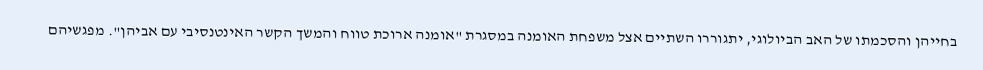בחייהן והסכמתו של האב הביולוגי, יתגוררו השתיים אצל משפחת האומנה במסגרת "אומנה ארוכת טווח והמשך הקשר האינטנסיבי עם אביהן". מפגשיהם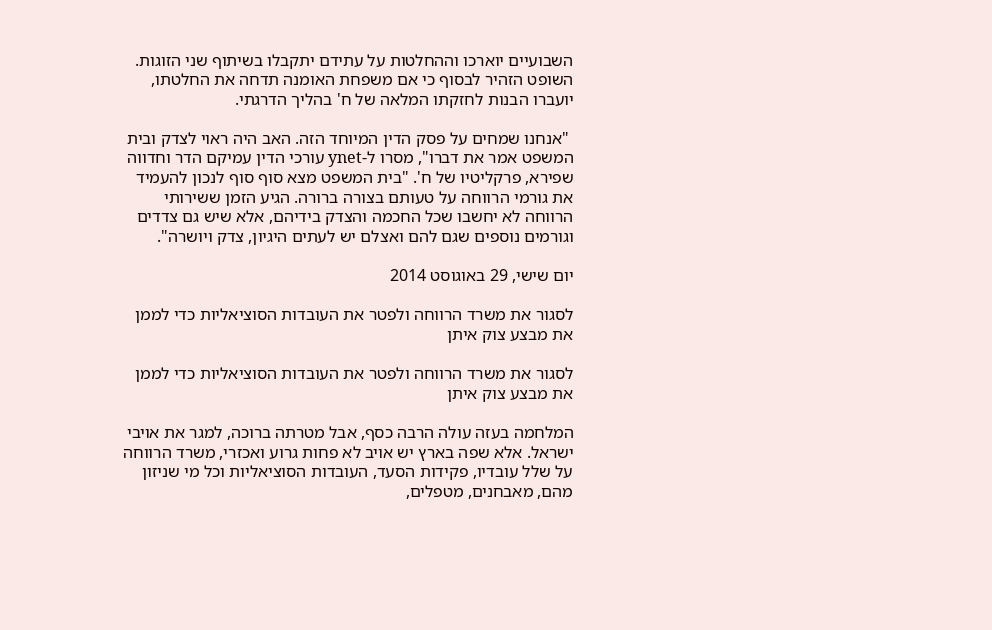השבועיים יוארכו וההחלטות על עתידם יתקבלו בשיתוף שני הזוגות. השופט הזהיר לבסוף כי אם משפחת האומנה תדחה את החלטתו, יועברו הבנות לחזקתו המלאה של ח' בהליך הדרגתי.

 "אנחנו שמחים על פסק הדין המיוחד הזה. האב היה ראוי לצדק ובית המשפט אמר את דברו", מסרו ל-ynet עורכי הדין עמיקם הדר וחדווה שפירא, פרקליטיו של ח'. "בית המשפט מצא סוף סוף לנכון להעמיד את גורמי הרווחה על טעותם בצורה ברורה. הגיע הזמן ששירותי הרווחה לא יחשבו שכל החכמה והצדק בידיהם, אלא שיש גם צדדים וגורמים נוספים שגם להם ואצלם יש לעתים היגיון, צדק ויושרה".

יום שישי, 29 באוגוסט 2014

לסגור את משרד הרווחה ולפטר את העובדות הסוציאליות כדי לממן את מבצע צוק איתן

לסגור את משרד הרווחה ולפטר את העובדות הסוציאליות כדי לממן את מבצע צוק איתן

המלחמה בעזה עולה הרבה כסף, אבל מטרתה ברוכה, למגר את אויבי ישראל. אלא שפה בארץ יש אויב לא פחות גרוע ואכזרי, משרד הרווחה על שלל עובדיו, פקידות הסעד, העובדות הסוציאליות וכל מי שניזון מהם, מאבחנים, מטפלים,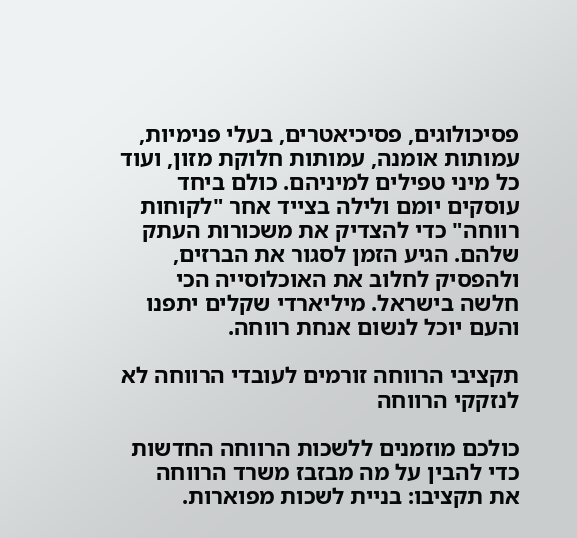פסיכולוגים, פסיכיאטרים, בעלי פנימיות, עמותות אומנה, עמותות חלוקת מזון, ועוד כל מיני טפילים למיניהם. כולם ביחד עוסקים יומם ולילה בצייד אחר "לקוחות רווחה" כדי להצדיק את משכורות העתק שלהם. הגיע הזמן לסגור את הברזים, ולהפסיק לחלוב את האוכלוסייה הכי חלשה בישראל. מיליארדי שקלים יתפנו והעם יוכל לנשום אנחת רווחה.

תקציבי הרווחה זורמים לעובדי הרווחה לא לנזקקי הרווחה

כולכם מוזמנים ללשכות הרווחה החדשות כדי להבין על מה מבזבז משרד הרווחה את תקציבו: בניית לשכות מפוארות.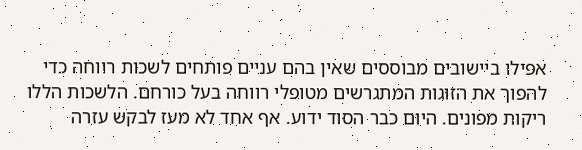אפילו ביישובים מבוססים שאין בהם עניים פותחים לשכות רווחה כדי להפוך את הזוגות המתגרשים מטופלי רווחה בעל כורחם. הלשכות הללו ריקות מפונים. היום כבר הסוד ידוע. אף אחד לא מעז לבקש עזרה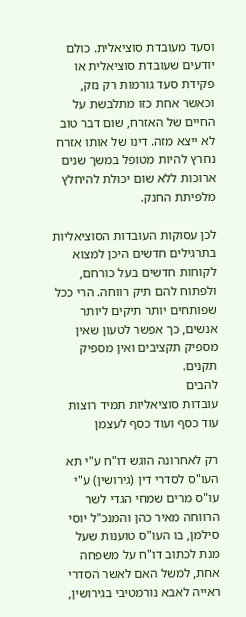וסעד מעובדת סוציאלית. כולם יודעים שעובדת סוציאלית או פקידת סעד גורמות רק נזק, וכאשר אחת כזו מתלבשת על החיים של האזרח, שום דבר טוב לא ייצא מזה. דינו של אותו אזרח נחרץ להיות מטופל במשך שנים ארוכות ללא שום יכולת להיחלץ מלפיתת החנק.

לכן עסוקות העובדות הסוציאליות בתרגילים חדשים היכן למצוא לקוחות חדשים בעל כורחם, ולפתוח להם תיק רווחה. הרי ככל שפותחים יותר תיקים ליותר אנשים, כך אפשר לטעון שאין מספיק תקציבים ואין מספיק תקנים.
להבים
עובדות סוציאליות תמיד רוצות עוד כסף ועוד כסף לעצמן

רק לאחרונה הוגש דו"ח ע"י תא העו"ס לסדרי דין (גירושין) ע"י עו"ס מרים שמחי הגדי לשר הרווחה מאיר כהן והמנכ"ל יוסי סילמן, בו העו"ס טוענות שעל מנת לכתוב דו"ח על משפחה אחת, למשל האם לאשר הסדרי ראייה לאבא נורמטיבי בגירושין,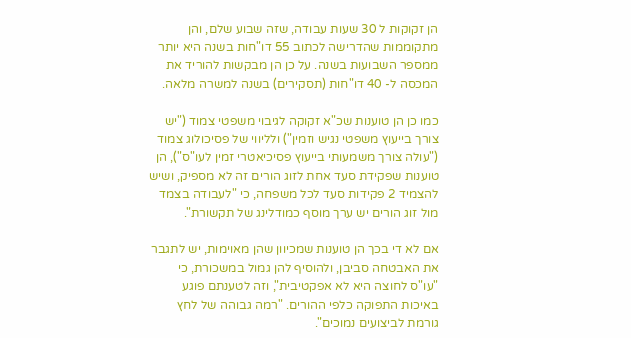הן זקוקות ל 30 שעות עבודה, שזה שבוע שלם, והן מתקוממות שהדרישה לכתוב 55 דו"חות בשנה היא יותר ממספר השבועות בשנה. על כן הן מבקשות להוריד את המכסה ל- 40 דו"חות (תסקירים) בשנה למשרה מלאה.

כמו כן הן טוענות שכ"א זקוקה לגיבוי משפטי צמוד ("יש צורך בייעוץ משפטי נגיש וזמין") ולליווי של פסיכולוג צמוד ("עולה צורך משמעותי בייעוץ פסיכיאטרי זמין לעו"ס"), הן טוענות שפקידת סעד אחת לזוג הורים זה לא מספיק, ושיש להצמיד 2 פקידות סעד לכל משפחה, כי "לעבודה בצמד מול זוג הורים יש ערך מוסף כמודלינג של תקשורת".

אם לא די בכך הן טוענות שמכיוון שהן מאוימות, יש לתגבר את האבטחה סביבן, ולהוסיף להן גמול במשכורת, כי "עו"ס לחוצה היא לא אפקטיבית", וזה לטענתם פוגע באיכות התפוקה כלפי ההורים. "רמה גבוהה של לחץ גורמת לביצועים נמוכים".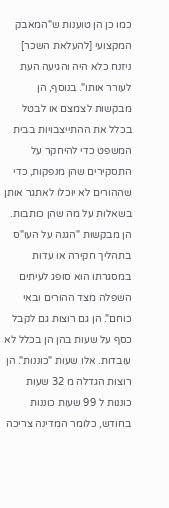כמו כן הן טוענות ש"המאבק המקצועי [להעלאת השכר] ניזנח כלא היה והגיעה העת לעורר אותו". בנוסף, הן מבקשות לצמצם או לבטל בכלל את ההתייצבויות בבית המשפט כדי להיחקר על התסקירים שהן מנפקות, כדי שההורים לא יוכלו לאתגר אותן בשאלות על מה שהן כותבות. הן מבקשות "הגנה על העו"ס בתהליך חקירה או עדות במסגרתו הוא סופג לעיתים השפלה מצד ההורים ובאי כוחם". הן גם רוצות גם לקבל כסף על שעות בהן הן בכלל לא עובדות. אלו שעות "כוננות". הן רוצות הגדלה מ 32 שעות כוננות ל 99 שעות כוננות בחודש, כלומר המדינה צריכה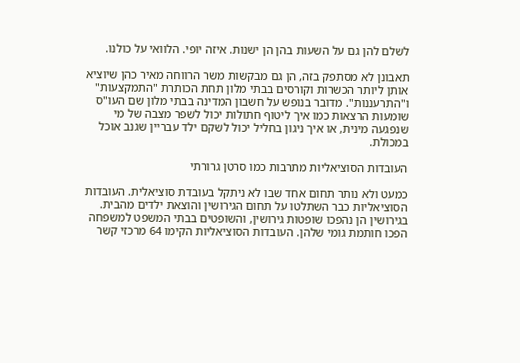לשלם להן גם על השעות בהן הן ישנות. איזה יופי. הלוואי על כולנו.

תאבונן לא מסתפק בזה, הן גם מבקשות משר הרווחה מאיר כהן שיוציא אותן ליותר הכשרות וקורסים בבתי מלון תחת הכותרת "התמקצעות" ו"התרעננות". מדובר בנופש על חשבון המדינה בבתי מלון שם העו"ס שומעות הרצאות כמו איך ליטוף חתולות יכול לשפר מצבה של מי שנפגעה מינית, או איך ניגון בחליל יכול לשקם ילד עבריין שגנב אוכל במכולת.

העובדות הסוציאליות מתרבות כמו סרטן גרורתי

כמעט ולא נותר תחום אחד שבו לא ניתקל בעובדת סוציאלית. העובדות הסוציאליות כבר השתלטו על תחום הגירושין והוצאת ילדים מהבית. בגירושין הן נהפכו שופטות גירושין, והשופטים בבתי המשפט למשפחה הפכו חותמת גומי שלהן. העובדות הסוציאליות הקימו 64 מרכזי קשר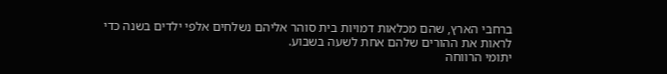ברחבי הארץ, שהם מכלאות דמויות בית סוהר אליהם נשלחים אלפי ילדים בשנה כדי לראות את ההורים שלהם אחת לשעה בשבוע.
יתומי הרווחה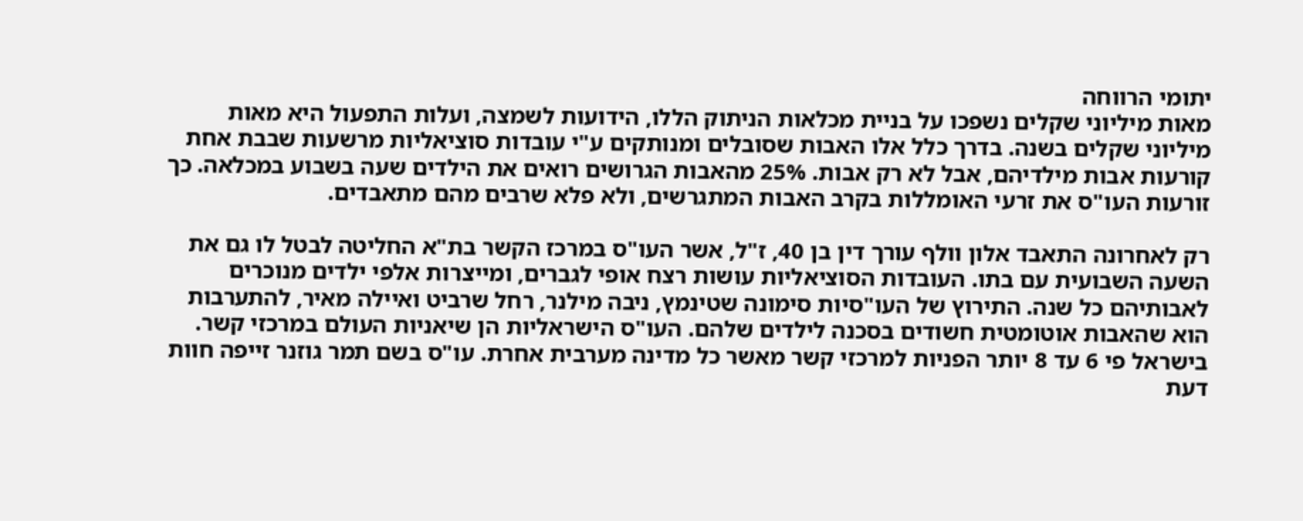יתומי הרווחה
מאות מיליוני שקלים נשפכו על בניית מכלאות הניתוק הללו, הידועות לשמצה, ועלות התפעול היא מאות מיליוני שקלים בשנה. בדרך כלל אלו האבות שסובלים ומנותקים ע"י עובדות סוציאליות מרשעות שבבת אחת קורעות אבות מילדיהם, אבל לא רק אבות. 25% מהאבות הגרושים רואים את הילדים שעה בשבוע במכלאה. כך זורעות העו"ס את זרעי האומללות בקרב האבות המתגרשים, ולא פלא שרבים מהם מתאבדים.

רק לאחרונה התאבד אלון וולף עורך דין בן 40, ז"ל, אשר העו"ס במרכז הקשר בת"א החליטה לבטל לו גם את השעה השבועית עם בתו. העובדות הסוציאליות עושות רצח אופי לגברים, ומייצרות אלפי ילדים מנוכרים לאבותיהם כל שנה. התירוץ של העו"סיות סימונה שטינמץ, ניבה מילנר, רחל שרביט ואיילה מאיר, להתערבות הוא שהאבות אוטומטית חשודים בסכנה לילדים שלהם. העו"ס הישראליות הן שיאניות העולם במרכזי קשר. בישראל פי 6 עד 8 יותר הפניות למרכזי קשר מאשר כל מדינה מערבית אחרת. עו"ס בשם תמר גוזנר זייפה חוות דעת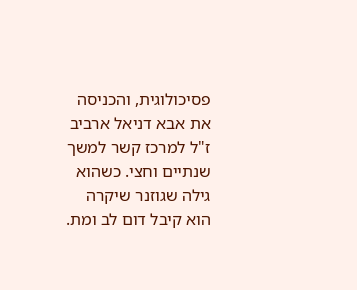פסיכולוגית, והכניסה את אבא דניאל ארביב ז"ל למרכז קשר למשך שנתיים וחצי. כשהוא גילה שגוזנר שיקרה הוא קיבל דום לב ומת.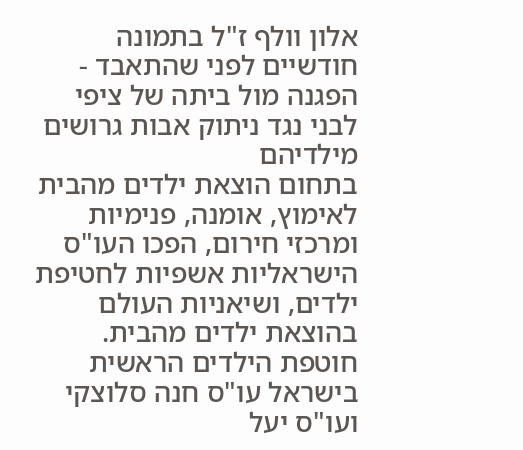אלון וולף ז"ל בתמונה חודשיים לפני שהתאבד - הפגנה מול ביתה של ציפי לבני נגד ניתוק אבות גרושים מילדיהם
בתחום הוצאת ילדים מהבית לאימוץ, אומנה, פנימיות ומרכזי חירום, הפכו העו"ס הישראליות אשפיות לחטיפת ילדים, ושיאניות העולם בהוצאת ילדים מהבית. חוטפת הילדים הראשית בישראל עו"ס חנה סלוצקי ועו"ס יעל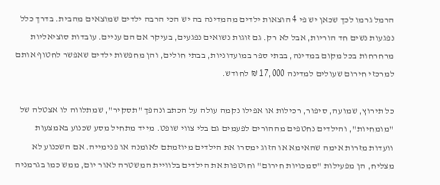הרמל גרמו לכך שכאן יש פי 4 הוצאות ילדים מהמדינה בה יש הכי הרבה ילדים שמוצאים מהבית. בדרך כלל נפגעות נשים חד הוריות, אבל לא רק. גם זוגות נשואים נפגעים, בעיקר אם הם עניים. עובדות סוציאליות מרחרחות בכל מקום במדינה, בבתי ספר במועדוניות, בבתי חולים, והן מחפשות ילדים שאפשר לחטוף אותם למרכזי חירום שעולים למדינה 17,000 ₪ לחודש.

כל תירוץ, שמועה, סיפור, רכילות או אפילו נקמה עולה על הכתב ונהפך "תסקיר", שמתלווה לו אצטלה של "מומחיות", והילדים נחטפים מההורים לפעמים גם בלי צווי שופט. מייד מתחיל מסע שכנוע באמצעות וועדות מזרות אימה שהאימא או הזוג ימסרו את הילדים מיוזמתם לאומנה או פנימייה. אם השכנוע לא מצליח, הן מפעילות "סמכויות חירום" וחוטפות את הילדים בלוויית המשטרה לאור יום, ממש כמו בגרמניה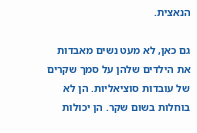הנאצית.

גם כאן, לא מעט נשים מאבדות את הילדים שלהן על סמך שקרים של עובדות סוציאליות. הן לא בוחלות בשום שקר. הן יכולות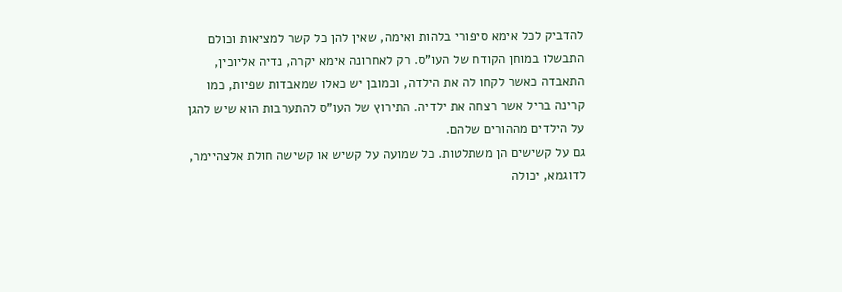להדביק לכל אימא סיפורי בלהות ואימה, שאין להן כל קשר למציאות וכולם התבשלו במוחן הקודח של העו"ס. רק לאחרונה אימא יקרה, נדיה אליוכין, התאבדה כאשר לקחו לה את הילדה, וכמובן יש כאלו שמאבדות שפיות, כמו קרינה בריל אשר רצחה את ילדיה. התירוץ של העו"ס להתערבות הוא שיש להגן על הילדים מההורים שלהם.
גם על קשישים הן משתלטות. כל שמועה על קשיש או קשישה חולת אלצהיימר, לדוגמא, יכולה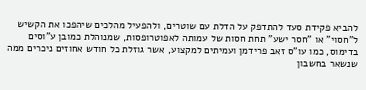להביא פקידת סעד להתדפק על הדלת עם שוטרים, ולהפעיל מהלכים שיהפכו את הקשיש ל"חסוי" או "חסר ישע" תחת חסות של עמותה לאפוטרופסות, שמנוהלת כמובן ע"וסים בדימוס, כמו עו"ס זאב פרידמן ועמיתים למקצוע, אשר גוזלת כל חודש אחוזים ניכרים ממה שנשאר בחשבון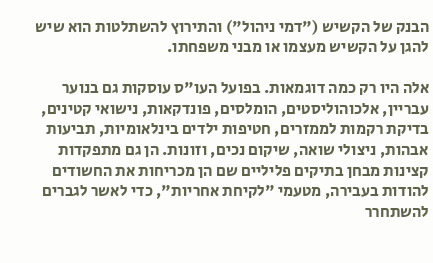הבנק של הקשיש ("דמי ניהול") והתירוץ להשתלטות הוא שיש להגן על הקשיש מעצמו או מבני משפחתו.

אלה היו רק כמה דוגמאות. בפועל העו"ס עוסקות גם בנוער עבריין, אלכוהוליסטים, הומלסים, פונדקאות, נישואי קטינים, בדיקת רקמות לממזרים, חטיפות ילדים בינלאומיות, תביעות אבהות, ניצולי שואה, שיקום נכים, וזונות. הן גם מתפקדות קצינות מבחן בתיקים פליליים שם הן מכריחות את החשודים להודות בעבירה, מטעמי "לקיחת אחריות", כדי לאשר לגברים להשתחרר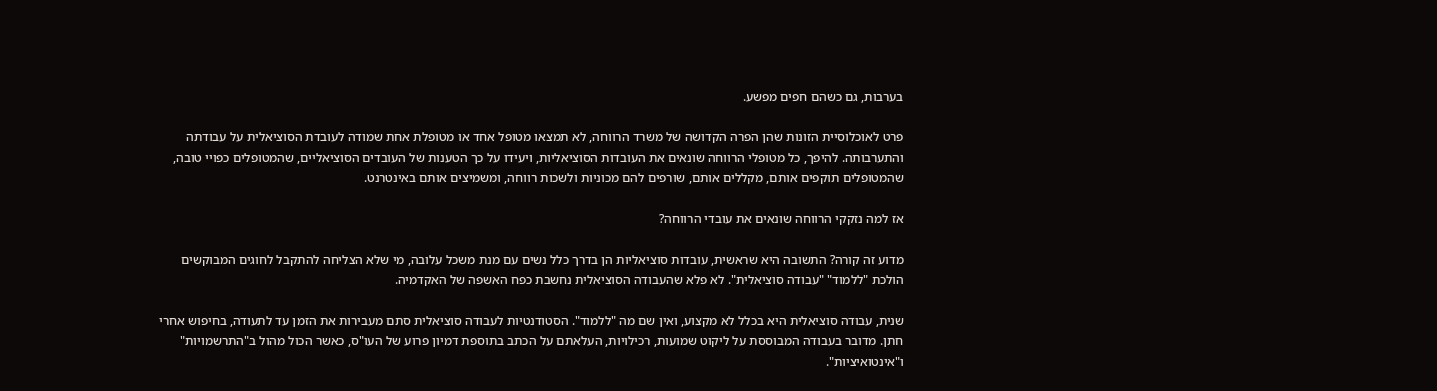בערבות, גם כשהם חפים מפשע.

פרט לאוכלוסיית הזונות שהן הפרה הקדושה של משרד הרווחה, לא תמצאו מטופל אחד או מטופלת אחת שמודה לעובדת הסוציאלית על עבודתה והתערבותה. להיפך, כל מטופלי הרווחה שונאים את העובדות הסוציאליות, ויעידו על כך הטענות של העובדים הסוציאליים, שהמטופלים כפויי טובה, שהמטופלים תוקפים אותם, מקללים אותם, שורפים להם מכוניות ולשכות רווחה, ומשמיצים אותם באינטרנט.

אז למה נזקקי הרווחה שונאים את עובדי הרווחה?

מדוע זה קורה? התשובה היא שראשית, עובדות סוציאליות הן בדרך כלל נשים עם מנת משכל עלובה, מי שלא הצליחה להתקבל לחוגים המבוקשים הולכת "ללמוד" "עבודה סוציאלית". לא פלא שהעבודה הסוציאלית נחשבת כפח האשפה של האקדמיה.

שנית, עבודה סוציאלית היא בכלל לא מקצוע, ואין שם מה "ללמוד". הסטודנטיות לעבודה סוציאלית סתם מעבירות את הזמן עד לתעודה, בחיפוש אחרי חתן. מדובר בעבודה המבוססת על ליקוט שמועות, רכילויות, העלאתם על הכתב בתוספת דמיון פרוע של העו"ס, כאשר הכול מהול ב"התרשמויות" ו"אינטואיציות".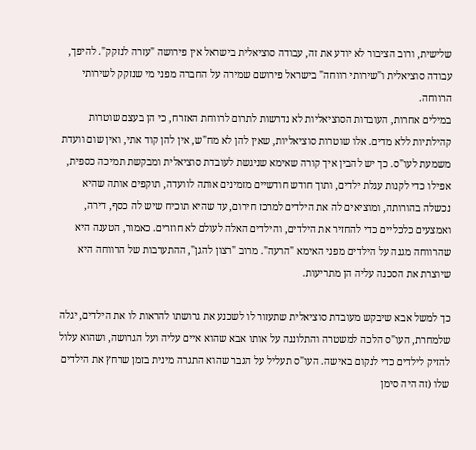שלישית, ורוב הציבור לא יודע את זה, עבודה סוציאלית בישראל אין פירושה "עזרה לנזקק". להיפך, עבודה סוציאלית ו"שירותי רווחה" בישראל פירושם שמירה על החברה מפני מי שנזקק לשירותי הרווחה.
במילים אחרות, העובדות הסוציאליות לא נדרשות לתרום לרווחת האזרח, כי הן בעצם שוטרות קהילתיות ללא מדים. אלו שוטרות סוציאליות, שאין להן לא מח"ש, אין להן קוד אתי, ואין שום וועדת משמעת לעו"ס. כך יש להבין איך קורה שאימא שניגשת לעובדת סוציאלית ומבקשת תמיכה כספית, אפילו כדי לקנות עגלת ילדים, ותוך חודש חודשיים מזמינים אותה לוועדה, תוקפים אותה שהיא נכשלה בהורותה, ומוציאים לה את הילדים למרכז חירום, עד שהיא תוכיח שיש לה כסף, דירה, ואמצעים כלכליים כדי להחזיר את הילדים, והילדים האלה לעולם לא חוזרים. כאמור, הטענה היא שהרווחה מגנה על הילדים מפני האימא "הרעה". מרוב "רצון להגן", ההתערבות של הרווחה היא שיוצרת את הסכנה עליה הן מתריעות.

כך למשל אבא שיבקש מעובדת סוציאלית שתעזור לו לשכנע את גרושתו להראות לו את הילדים, יגלה שלמחרת, העו"ס הלכה למשטרה והתלוננה על אותו אבא שהוא איים עליה ועל הגרושה, ושהוא עלול להזיק לילדים כדי לנקום באישה. העו"ס תעליל על הגבר שהוא התגרה מינית בזמן שרחץ את הילדים שלו (זה היה סימן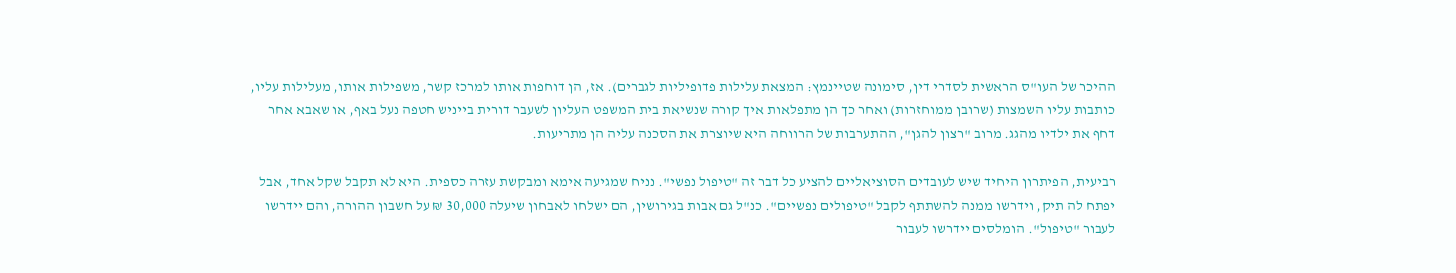ההיכר של העו"ס הראשית לסדרי דין, סימונה שטיינמץ: המצאת עלילות פדופיליות לגברים). אז, הן דוחפות אותו למרכז קשר, משפילות אותו, מעלילות עליו, כותבות עליו השמצות (שרובן ממוחזרות) ואחר כך הן מתפלאות איך קורה שנשיאת בית המשפט העליון לשעבר דורית בייניש חטפה נעל באף, או שאבא אחר דחף את ילדיו מהגג. מרוב "רצון להגן", ההתערבות של הרווחה היא שיוצרת את הסכנה עליה הן מתריעות.

רביעית, הפיתרון היחיד שיש לעובדים הסוציאליים להציע כל דבר זה "טיפול נפשי". נניח שמגיעה אימא ומבקשת עזרה כספית. היא לא תקבל שקל אחד, אבל יפתח לה תיק, וידרשו ממנה להשתתף לקבל "טיפולים נפשיים". כנ"ל גם אבות בגירושין, הם ישלחו לאבחון שיעלה 30,000 ₪ על חשבון ההורה, והם יידרשו לעבור "טיפול". הומלסים יידרשו לעבור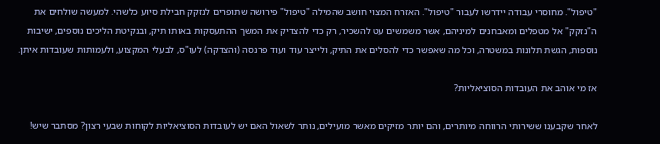"טיפול". מחוסרי עבודה יידרשו לעבור "טיפול". האזרח המצוי חושב שהמילה "טיפול" פירושה שתופרים לנזקק חבילת סיוע כלשהי. למעשה שולחים את ה"נזקק" אל מטפלים ומאבחנים למיניהם, אשר משמשים עט להשכיר, רק כדי להצדיק את המשך ההתעסקות באותו תיק, ובנקיטת הליכים נוספים, ישיבות נוספות, הגשת תלונות במשטרה, וכל מה שאפשר כדי להסלים את התיק, ולייצר עוד ועוד פרנסה (והצדקה) לעו"ס, לבעלי המקצוע, ולעמותות שעובדות איתן.

אז מי אוהב את העובדות הסוציאליות?

לאחר שקבענו ששירותי הרווחה מיותרים, והם יותר מזיקים מאשר מועילים, נותר לשאול האם יש לעובדות הסוציאליות לקוחות שבעי רצון? מסתבר שיש!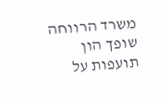משרד הרווחה שופך הון תועפות על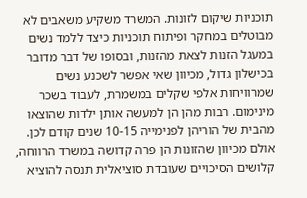תוכניות שיקום לזונות. המשרד משקיע משאבים לא מבוטלים במחקר ופיתוח תוכניות כיצד ללמד נשים במעגל הזנות לצאת מהזנות, ובסופו של דבר מדובר בכישלון גדול, מכיוון שאי אפשר לשכנע נשים שמרוויחות אלפי שקלים במשמרת, לעבוד בשכר מינימום. רבות מהן הן למעשה אותן ילדות שהוצאו מהבית של הוריהן לפנימייה 10-15 שנים קודם לכן. אולם מכיוון שהזונות הן פרה קדושה במשרד הרווחה, קלושים הסיכויים שעובדת סוציאלית תנסה להוציא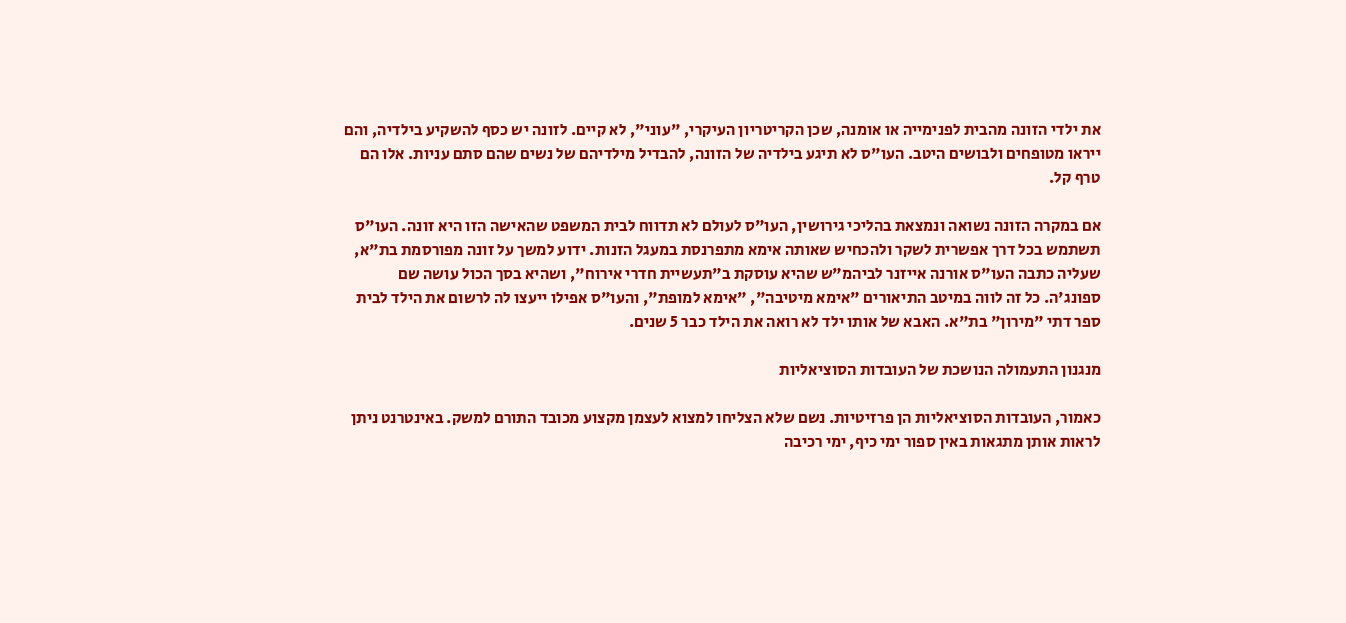את ילדי הזונה מהבית לפנימייה או אומנה, שכן הקריטריון העיקרי, "עוני", לא קיים. לזונה יש כסף להשקיע בילדיה, והם ייראו מטופחים ולבושים היטב. העו"ס לא תיגע בילדיה של הזונה, להבדיל מילדיהם של נשים שהם סתם עניות. אלו הם טרף קל.

אם במקרה הזונה נשואה ונמצאת בהליכי גירושין, העו"ס לעולם לא תדווח לבית המשפט שהאישה הזו היא זונה. העו"ס תשתמש בכל דרך אפשרית לשקר ולהכחיש שאותה אימא מתפרנסת במעגל הזנות. ידוע למשך על זונה מפורסמת בת"א, שעליה כתבה העו"ס אורנה אייזנר לביהמ"ש שהיא עוסקת ב"תעשיית חדרי אירוח", ושהיא בסך הכול עושה שם ספונג'ה. כל זה לווה במיטב התיאורים "אימא מיטיבה", "אימא למופת", והעו"ס אפילו ייעצו לה לרשום את הילד לבית ספר דתי "מירון" בת"א. האבא של אותו ילד לא רואה את הילד כבר 5 שנים.

מנגנון התעמולה הנושכת של העובדות הסוציאליות

כאמור, העובדות הסוציאליות הן פרזיטיות. נשם שלא הצליחו למצוא לעצמן מקצוע מכובד התורם למשק. באינטרנט ניתן לראות אותן מתגאות באין ספור ימי כיף, ימי רכיבה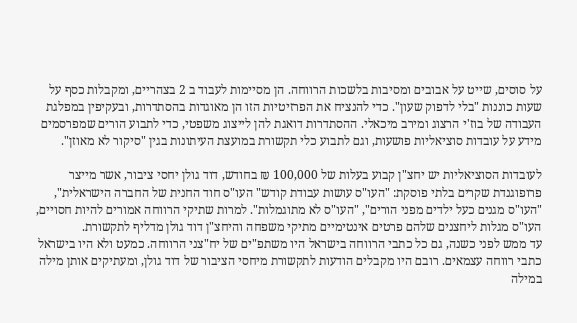על סוסים, שייט על אבובים ומסיבות בלשכות הרווחה. הן מסיימות לעבוד ב 2 בצהריים, ומקבלות כסף על שעות כוננות "בלי לדפוק שעון". כדי להנציח את הפרזיטיות הזו הן מאוגדות בהסתדרות, ובעקיפין במפלגת העבודה של בוז'י הרצוג ומירב מיכאלי. ההסתדרות דואגת להן לייצוג משפטי, כדי לתבוע הורים שמפרסמים מידע על עובדות סוציאליות פושעות, וגם לתבוע כלי תקשורת במועצת העיתונות בגין "סיקור לא מאוזן".

לעובדות הסוציאליות יש יחצ"ן קבוע בעלות של 100,000 ₪ בחודש, דוד גולן יחסי ציבור, אשר מייצר פרופוגנדת שקרים בלתי פוסקת: "העו"ס עושות עבודת קודש" העו"ס חוד החנית של החברה הישראלית", "העו"ס מגנים כעל ילדים מפני הורים", "העו"ס לא מתוגמלות". למרות שתיקי הרווחה אמורים להיות חסויים, העו"ס מגלות ליחצנים שלהם פרטים אינטימיים מתיקי משפחה והיחצ"ן דוד גולן מדליף לתקשורת.
עד ממש לפני כשנה, גם כל כתבי הרווחה בישראל היו משתפ"ים של יח"צני הרווחה. כמעט ולא היו בישראל כתבי רווחה עצמאים. רובם היו מקבלים הודעות לתקשורת מיחסי הציבור של דוד גולן, ומעתיקים אותן מילה במילה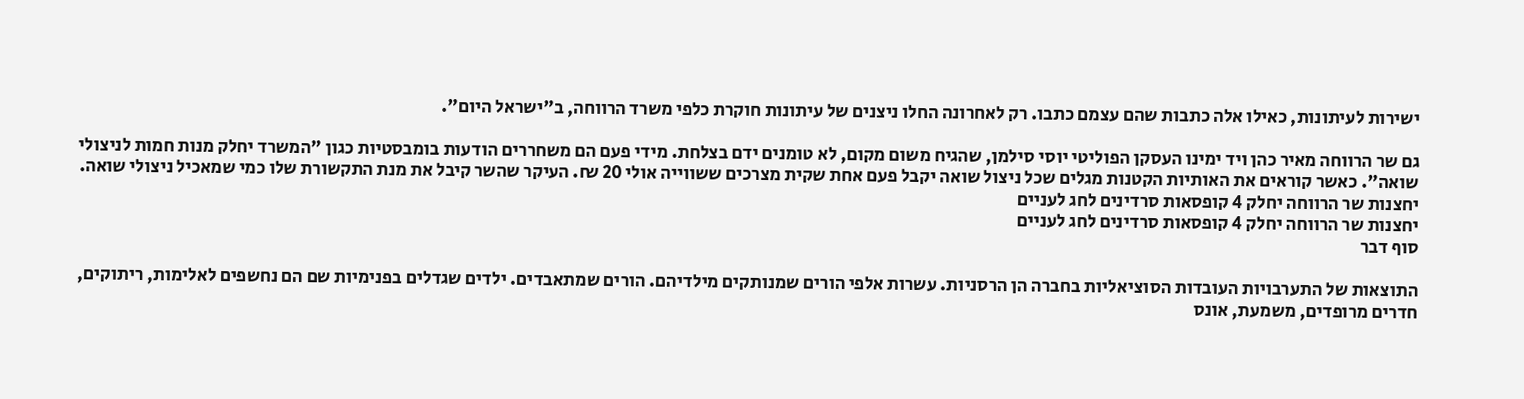ישירות לעיתונות, כאילו אלה כתבות שהם עצמם כתבו. רק לאחרונה החלו ניצנים של עיתונות חוקרת כלפי משרד הרווחה, ב"ישראל היום".

גם שר הרווחה מאיר כהן ויד ימינו העסקן הפוליטי יוסי סילמן, שהגיח משום מקום, לא טומנים ידם בצלחת. מידי פעם הם משחררים הודעות בומבסטיות כגון "המשרד יחלק מנות חמות לניצולי שואה". כאשר קוראים את האותיות הקטנות מגלים שכל ניצול שואה יקבל פעם אחת שקית מצרכים ששווייה אולי 20 ₪. העיקר שהשר קיבל את מנת התקשורת שלו כמי שמאכיל ניצולי שואה.
יחצנות שר הרווחה יחלק 4 קופסאות סרדינים לחג לעניים
יחצנות שר הרווחה יחלק 4 קופסאות סרדינים לחג לעניים
סוף דבר

התוצאות של התערבויות העובדות הסוציאליות בחברה הן הרסניות. עשרות אלפי הורים שמנותקים מילדיהם. הורים שמתאבדים. ילדים שגדלים בפנימיות שם הם נחשפים לאלימות, ריתוקים, חדרים מרופדים, משמעת, אונס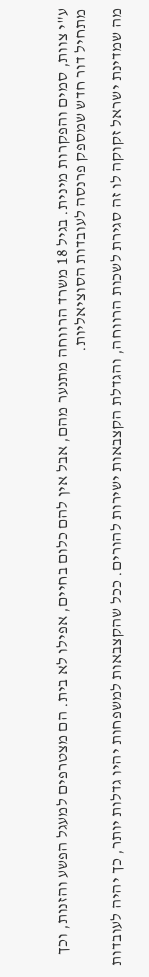ע"י צוות, סמים והפקרות מינית. בגיל 18 משרד הרווחה מתנער מהם, אבל אין להם כלום בחיים, אפילו לא בית. הם מצטרפים למעגל הפשע והזנות, וכך מתחיל דור חדש שמספק פרנסה לעובדות הסוציאליות.

מה שמדינת ישראל זקוקה לו זה סגירת לשכות הרווחה, והגדלת הקצבאות ישירות להורים. ככל שהקצבאות למשפחות יהיו גדלות יותר, כך יהיה לעובדות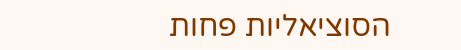הסוציאליות פחות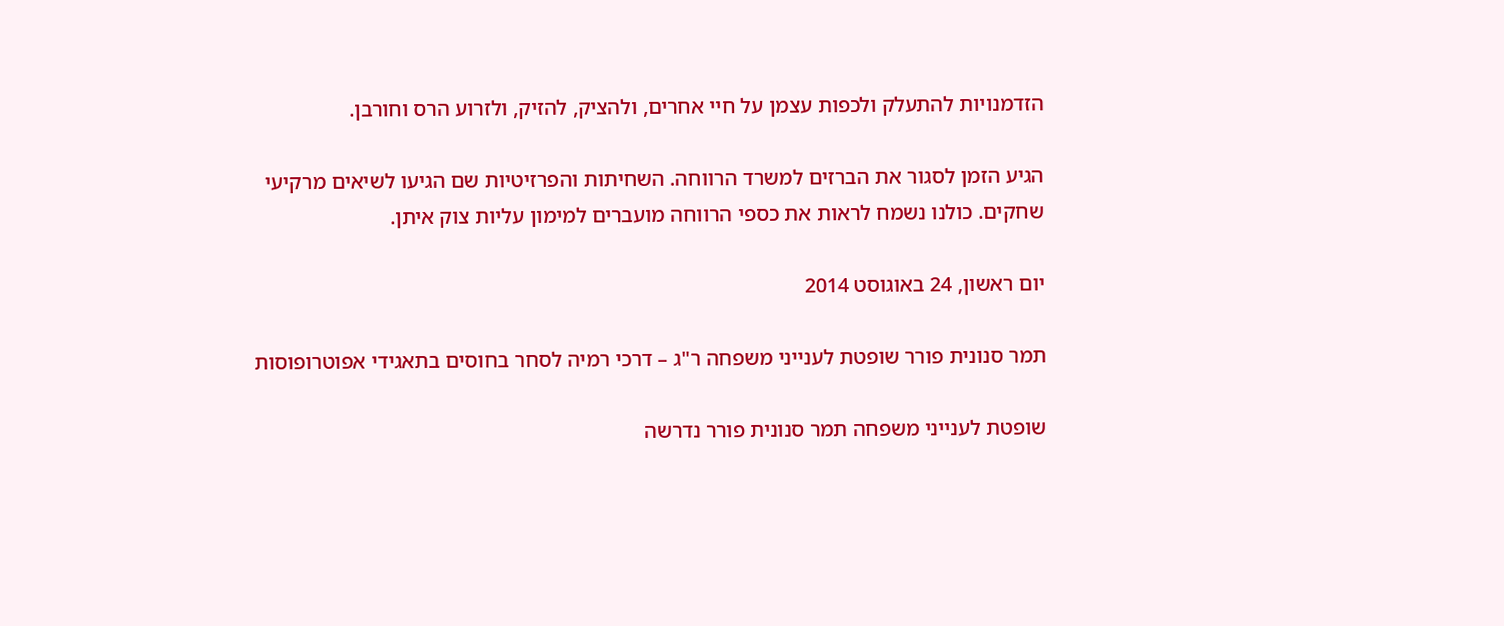הזדמנויות להתעלק ולכפות עצמן על חיי אחרים, ולהציק, להזיק, ולזרוע הרס וחורבן.

הגיע הזמן לסגור את הברזים למשרד הרווחה. השחיתות והפרזיטיות שם הגיעו לשיאים מרקיעי שחקים. כולנו נשמח לראות את כספי הרווחה מועברים למימון עליות צוק איתן.

יום ראשון, 24 באוגוסט 2014

תמר סנונית פורר שופטת לענייני משפחה ר"ג – דרכי רמיה לסחר בחוסים בתאגידי אפוטרופוסות

שופטת לענייני משפחה תמר סנונית פורר נדרשה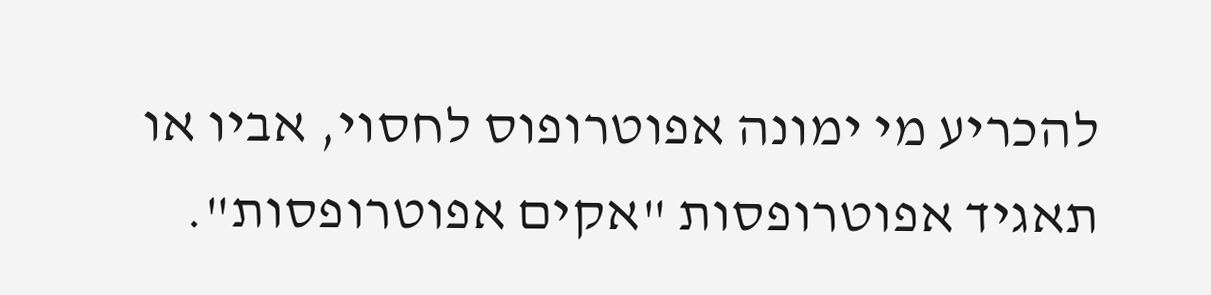להכריע מי ימונה אפוטרופוס לחסוי, אביו או תאגיד אפוטרופסות "אקים אפוטרופסות".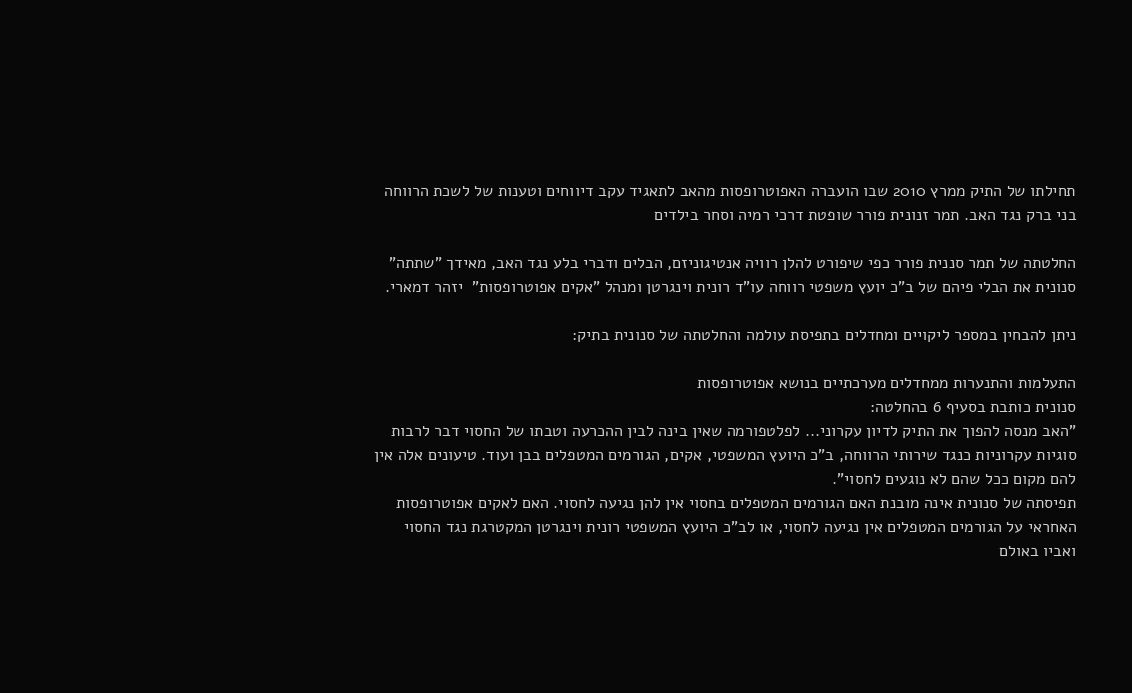תחילתו של התיק ממרץ 2010 שבו הועברה האפוטרופסות מהאב לתאגיד עקב דיווחים וטענות של לשכת הרווחה בני ברק נגד האב. תמר זנונית פורר שופטת דרכי רמיה וסחר בילדים

החלטתה של תמר סננית פורר כפי שיפורט להלן רוויה אנטיגוניזם, הבלים ודברי בלע נגד האב, מאידך "שתתה" סנונית את הבלי פיהם של ב"כ יועץ משפטי רווחה עו"ד רונית וינגרטן ומנהל "אקים אפוטרופסות"  יזהר דמארי.

ניתן להבחין במספר ליקויים ומחדלים בתפיסת עולמה והחלטתה של סנונית בתיק:

התעלמות והתנערות ממחדלים מערכתיים בנושא אפוטרופסות
סנונית כותבת בסעיף 6 בהחלטה:
"האב מנסה להפוך את התיק לדיון עקרוני... לפלטפורמה שאין בינה לבין ההכרעה וטבתו של החסוי דבר לרבות סוגיות עקרוניות כנגד שירותי הרווחה, ב"כ היועץ המשפטי, אקים, הגורמים המטפלים בבן ועוד. טיעונים אלה אין להם מקום ככל שהם לא נוגעים לחסוי".
תפיסתה של סנונית אינה מובנת האם הגורמים המטפלים בחסוי אין להן נגיעה לחסוי. האם לאקים אפוטרופסות האחראי על הגורמים המטפלים אין נגיעה לחסוי, או לב"כ היועץ המשפטי רונית וינגרטן המקטרגת נגד החסוי ואביו באולם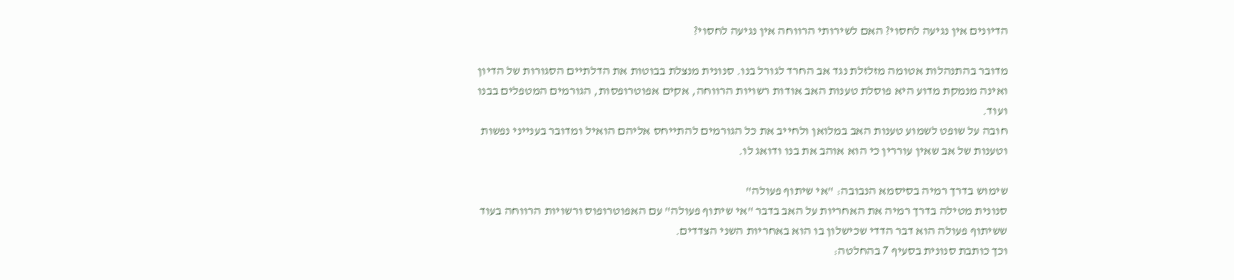הדיונים אין נגיעה לחסוי? האם לשירותי הרווחה אין נגיעה לחסוי?

מדובר בהתנהלות אטומה מזלזלת נגד אב החרד לגורל בנו. סנונית מנצלת בבוטות את הדלתיים הסגורות של הדיון ואינה מנמקת מדוע היא פוסלת טענות האב אודות רשויות הרווחה, אקים אפוטרופסות, הגורמים המטפלים בבנו ועוד.
חובה על שופט לשמוע טענות האב במלואן ולחייב את כל הגורמים להתייחס אליהם הואיל ומדובר בענייני נפשות וטענות של אב שאין עוררין כי הוא אוהב את בנו ודואג לו.

שימוש בדרך רמיה בסיסמא הנבובה: "אי שיתוף פעולה"
סנונית מטילה בדרך רמיה את האחריות על האב בדבר "אי שיתוף פעולה" עם האפוטרופוס ורשויות הרווחה בעוד ששיתוף פעולה הוא דבר הדדי שכישלון בו הוא באחריות השני הצדדים.
וכך כותבת סנונית בסעיף 7 בהחלטה: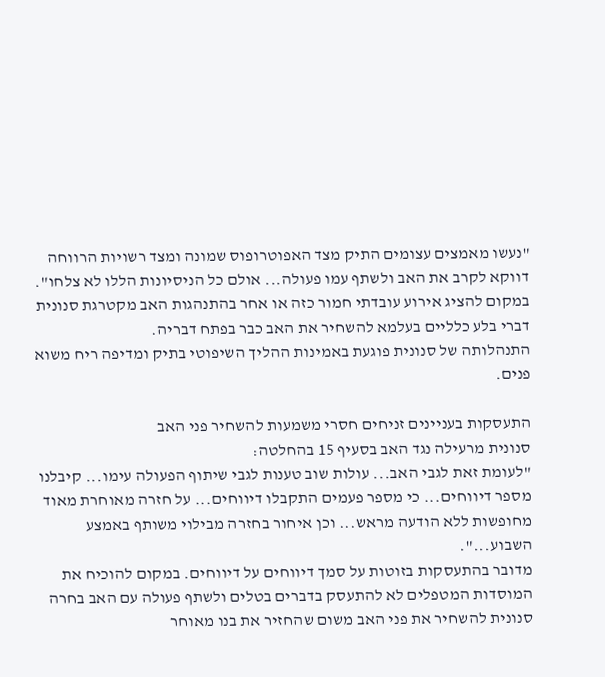"נעשו מאמצים עצומים התיק מצד האפוטרופוס שמונה ומצד רשויות הרווחה דווקא לקרב את האב ולשתף עמו פעולה... אולם כל הניסיונות הללו לא צלחו".
במקום להציג אירוע עובדתי חמור כזה או אחר בהתנהגות האב מקטרגת סנונית דברי בלע כלליים בעלמא להשחיר את האב כבר בפתח דבריה.
התנהלותה של סנונית פוגעת באמינות ההליך השיפוטי בתיק ומדיפה ריח משוא פנים.

התעסקות בעניינים זניחים חסרי משמעות להשחיר פני האב
סנונית מרעילה נגד האב בסעיף 15 בהחלטה:
"לעומת זאת לגבי האב... עולות שוב טענות לגבי שיתוף הפעולה עימו... קיבלנו מספר דיווחים... כי מספר פעמים התקבלו דיווחים... על חזרה מאוחרת מאוד מחופשות ללא הודעה מראש... וכן איחור בחזרה מבילוי משותף באמצע השבוע...".
מדובר בהתעסקות בזוטות על סמך דיווחים על דיווחים. במקום להוכיח את המוסדות המטפלים לא להתעסק בדברים בטלים ולשתף פעולה עם האב בחרה סנונית להשחיר את פני האב משום שהחזיר את בנו מאוחר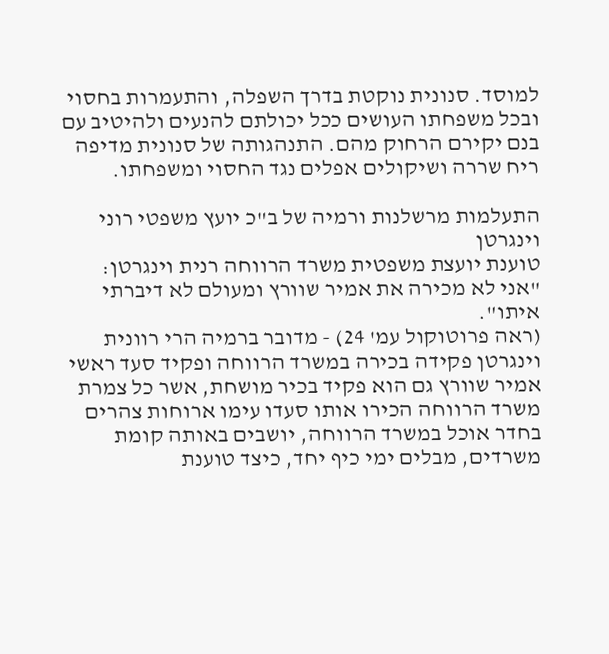למוסד. סנונית נוקטת בדרך השפלה, והתעמרות בחסוי ובכל משפחתו העושים ככל יכולתם להנעים ולהיטיב עם בנם יקירם הרחוק מהם. התנהגותה של סנונית מדיפה ריח שררה ושיקולים אפלים נגד החסוי ומשפחתו.

התעלמות מרשלנות ורמיה של ב"כ יועץ משפטי רוני וינגרטן
טוענת יועצת משפטית משרד הרווחה רנית וינגרטן:
"אני לא מכירה את אמיר שוורץ ומעולם לא דיברתי איתו".
(ראה פרוטוקול עמ' 24) - מדובר ברמיה הרי רוונית וינגרטן פקידה בכירה במשרד הרווחה ופקיד סעד ראשי אמיר שוורץ גם הוא פקיד בכיר מושחת, אשר כל צמרת משרד הרווחה הכירו אותו סעדו עימו ארוחות צהרים בחדר אוכל במשרד הרווחה, יושבים באותה קומת משרדים, מבלים ימי כיף יחד, כיצד טוענת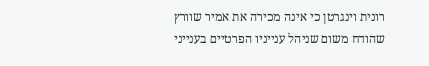רונית וינגרטן כי אינה מכירה את אמיר שוורץ שהודח משום שניהל ענייניו הפרטיים בענייני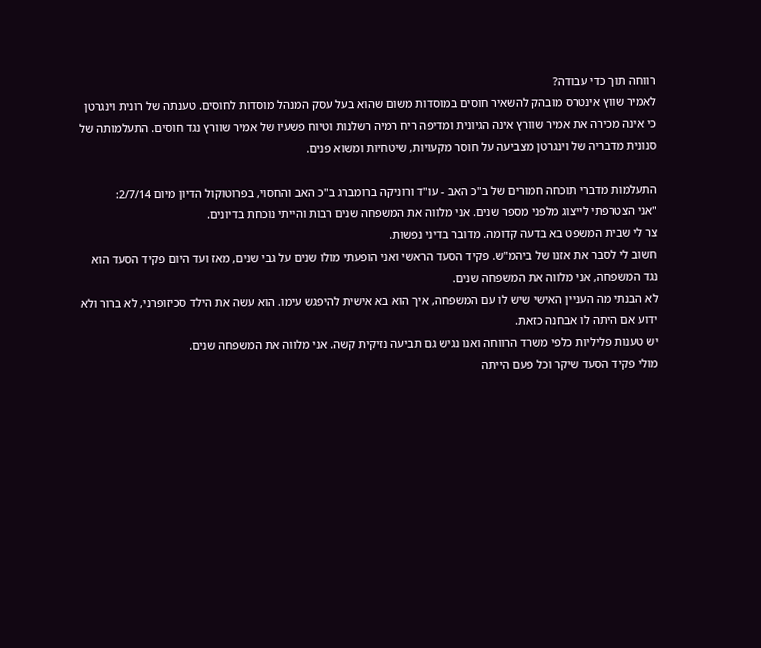רווחה תוך כדי עבודה?
לאמיר שווץ אינטרס מובהק להשאיר חוסים במוסדות משום שהוא בעל עסק המנהל מוסדות לחוסים. טענתה של רונית וינגרטן כי אינה מכירה את אמיר שוורץ אינה הגיונית ומדיפה ריח רמיה רשלנות וטיוח פשעיו של אמיר שוורץ נגד חוסים. התעלמותה של סנונית מדבריה של וינגרטן מצביעה על חוסר מקעויות, שיטחיות ומשוא פנים.

התעלמות מדברי תוכחה חמורים של ב"כ האב - עו"ד ורוניקה ברומברג ב"כ האב והחסוי, בפרוטוקול הדיון מיום 2/7/14:
"אני הצטרפתי לייצוג מלפני מספר שנים. אני מלווה את המשפחה שנים רבות והייתי נוכחת בדיונים.
צר לי שבית המשפט בא בדעה קדומה. מדובר בדיני נפשות.
חשוב לי לסבר את אזנו של ביהמ"ש. פקיד הסעד הראשי ואני הופעתי מולו שנים על גבי שנים, מאז ועד היום פקיד הסעד הוא נגד המשפחה, אני מלווה את המשפחה שנים.
לא הבנתי מה העניין האישי שיש לו עם המשפחה, איך הוא בא אישית להיפגש עימו. הוא עשה את הילד סכיזופרני, לא ברור ולא ידוע אם היתה לו אבחנה כזאת.
יש טענות פליליות כלפי משרד הרווחה ואנו נגיש גם תביעה נזיקית קשה. אני מלווה את המשפחה שנים.
מולי פקיד הסעד שיקר וכל פעם הייתה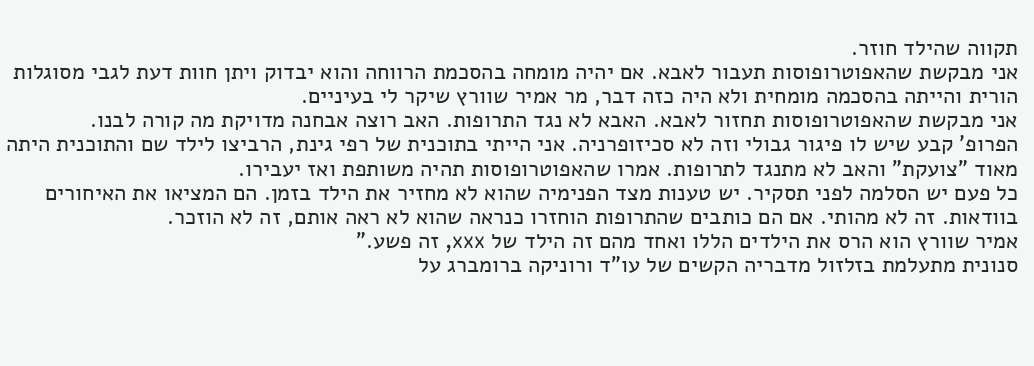תקווה שהילד חוזר.
אני מבקשת שהאפוטרופוסות תעבור לאבא. אם יהיה מומחה בהסכמת הרווחה והוא יבדוק ויתן חוות דעת לגבי מסוגלות הורית והייתה בהסכמה מומחית ולא היה כזה דבר, מר אמיר שוורץ שיקר לי בעיניים.
אני מבקשת שהאפוטרופוסות תחזור לאבא. האבא לא נגד התרופות. האב רוצה אבחנה מדויקת מה קורה לבנו.
הפרופ' קבע שיש לו פיגור גבולי וזה לא סכיזופרניה. אני הייתי בתוכנית של רפי גינת, הרביצו לילד שם והתוכנית היתה מאוד "צועקת" והאב לא מתנגד לתרופות. אמרו שהאפוטרופוסות תהיה משותפת ואז יעבירו.
כל פעם יש הסלמה לפני תסקיר. יש טענות מצד הפנימיה שהוא לא מחזיר את הילד בזמן. הם המציאו את האיחורים בוודאות. זה לא מהותי. אם הם כותבים שהתרופות הוחזרו כנראה שהוא לא ראה אותם, זה לא הוזכר.
אמיר שוורץ הוא הרס את הילדים הללו ואחד מהם זה הילד של xxx, זה פשע."
סנונית מתעלמת בזלזול מדבריה הקשים של עו"ד ורוניקה ברומברג על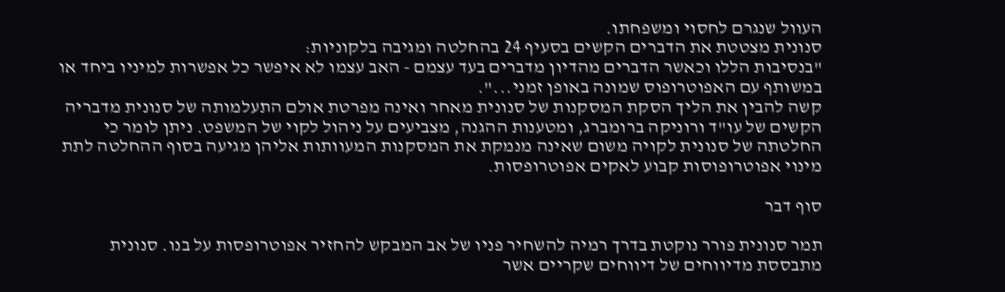העוול שנגרם לחסוי ומשפחתו.
סנונית מצטטת את הדברים הקשים בסעיף 24 בהחלטה ומגיבה בלקוניות:
"בנסיבות הללו וכאשר הדברים מהדיון מדברים בעד עצמם - האב עצמו לא איפשר כל אפשרות למיניו ביחד או במשותף עם האפוטרופוס שמונה באופן זמני...".
קשה להבין את הליך הסקת המסקנות של סנונית מאחר ואינה מפרטת אולם התעלמותה של סנונית מדבריה הקשים של עו"ד ורוניקה ברומברג, ומטענות ההגנה, מצביעים על ניהול לקוי של המשפט. ניתן לומר כי החלטתה של סנונית לקויה משום שאינה מנמקת את המסקנות המעוותות אליהן מגיעה בסוף ההחלטה לתת מינוי אפוטרופוסות קבוע לאקים אפוטרופסות.

סוף דבר

תמר סנונית פורר נוקטת בדרך רמיה להשחיר פניו של אב המבקש להחזיר אפוטרופסות על בנו. סנונית מתבססת מדיווחים של דיווחים שקריים אשר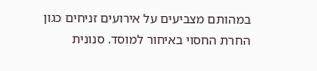במהותם מצביעים על אירועים זניחים כגון החרת החסוי באיחור למוסד. סנונית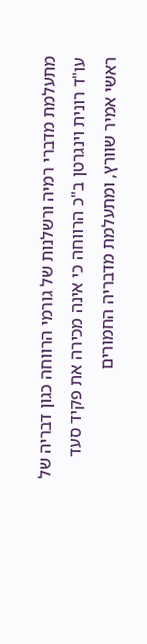מתעלמת מדברי רמיה ורשלנות של גורמי הרווחה כגון דבריה של עו"ד רונית וינגרטן ב"כ הרווחה כי אינה מכירה את פקיד סעד ראשי אמיר שוורץ, ומתעלמת מדבריה החמורים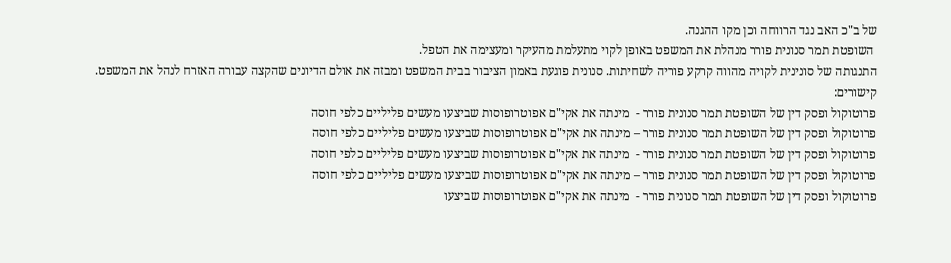של ב"כ האב נגד הרווחה וכן מקו ההגנה.
 השופטת תמר סנונית פורר מנהלת את המשפט באופן לקוי מתעלמת מהעיקר ומעצימה את הטפל.
התנגותה של סונינית לקויה מהווה קרקע פוריה לשחיתות. סנונית פוגעת באמון הציבור בבית המשפט ומבזה את אולם הדיונים שהקצה עבורה האזרח לנהל את המשפט.
קישורים:
פרוטוקול ופסק דין של השופטת תמר סנונית פורר -  מינתה את אקי"ם אפוטרופוסות שביצעו מעשים פליליים כלפי חוסה
פרוטוקול ופסק דין של השופטת תמר סנונית פורר – מינתה את אקי"ם אפוטרופוסות שביצעו מעשים פליליים כלפי חוסה
פרוטוקול ופסק דין של השופטת תמר סנונית פורר -  מינתה את אקי"ם אפוטרופוסות שביצעו מעשים פליליים כלפי חוסה
פרוטוקול ופסק דין של השופטת תמר סנונית פורר – מינתה את אקי"ם אפוטרופוסות שביצעו מעשים פליליים כלפי חוסה
פרוטוקול ופסק דין של השופטת תמר סנונית פורר -  מינתה את אקי"ם אפוטרופוסות שביצעו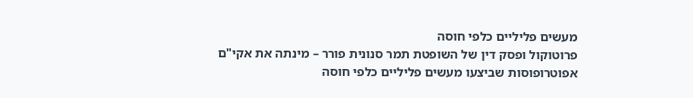מעשים פליליים כלפי חוסה
פרוטוקול ופסק דין של השופטת תמר סנונית פורר – מינתה את אקי"ם אפוטרופוסות שביצעו מעשים פליליים כלפי חוסה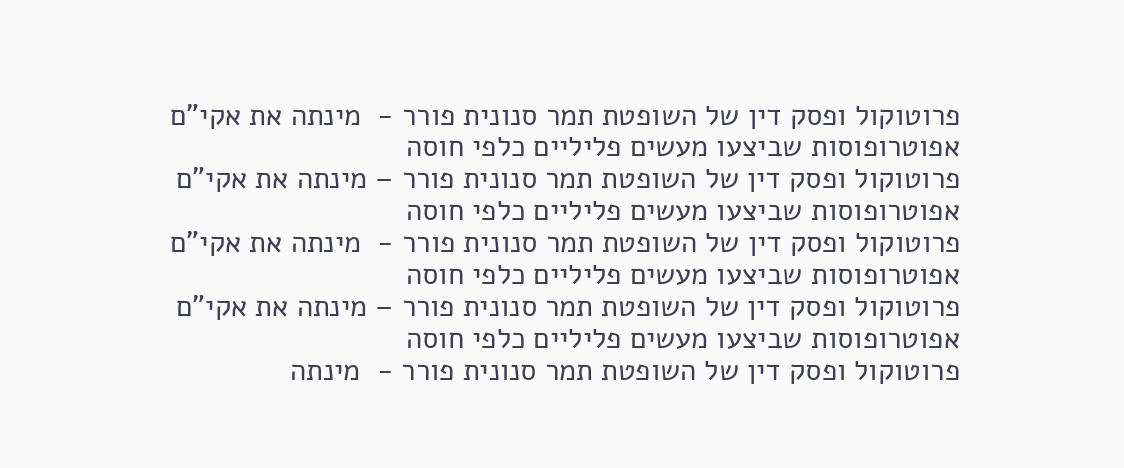פרוטוקול ופסק דין של השופטת תמר סנונית פורר -  מינתה את אקי"ם אפוטרופוסות שביצעו מעשים פליליים כלפי חוסה
פרוטוקול ופסק דין של השופטת תמר סנונית פורר – מינתה את אקי"ם אפוטרופוסות שביצעו מעשים פליליים כלפי חוסה
פרוטוקול ופסק דין של השופטת תמר סנונית פורר -  מינתה את אקי"ם אפוטרופוסות שביצעו מעשים פליליים כלפי חוסה
פרוטוקול ופסק דין של השופטת תמר סנונית פורר – מינתה את אקי"ם אפוטרופוסות שביצעו מעשים פליליים כלפי חוסה
פרוטוקול ופסק דין של השופטת תמר סנונית פורר -  מינתה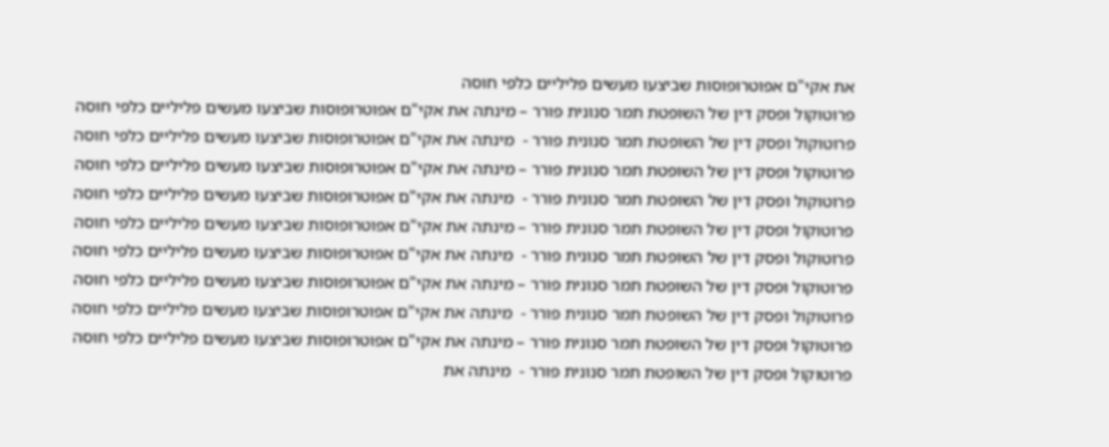את אקי"ם אפוטרופוסות שביצעו מעשים פליליים כלפי חוסה
פרוטוקול ופסק דין של השופטת תמר סנונית פורר – מינתה את אקי"ם אפוטרופוסות שביצעו מעשים פליליים כלפי חוסה
פרוטוקול ופסק דין של השופטת תמר סנונית פורר -  מינתה את אקי"ם אפוטרופוסות שביצעו מעשים פליליים כלפי חוסה
פרוטוקול ופסק דין של השופטת תמר סנונית פורר – מינתה את אקי"ם אפוטרופוסות שביצעו מעשים פליליים כלפי חוסה
פרוטוקול ופסק דין של השופטת תמר סנונית פורר -  מינתה את אקי"ם אפוטרופוסות שביצעו מעשים פליליים כלפי חוסה
פרוטוקול ופסק דין של השופטת תמר סנונית פורר – מינתה את אקי"ם אפוטרופוסות שביצעו מעשים פליליים כלפי חוסה
פרוטוקול ופסק דין של השופטת תמר סנונית פורר -  מינתה את אקי"ם אפוטרופוסות שביצעו מעשים פליליים כלפי חוסה
פרוטוקול ופסק דין של השופטת תמר סנונית פורר – מינתה את אקי"ם אפוטרופוסות שביצעו מעשים פליליים כלפי חוסה
פרוטוקול ופסק דין של השופטת תמר סנונית פורר -  מינתה את אקי"ם אפוטרופוסות שביצעו מעשים פליליים כלפי חוסה
פרוטוקול ופסק דין של השופטת תמר סנונית פורר – מינתה את אקי"ם אפוטרופוסות שביצעו מעשים פליליים כלפי חוסה
פרוטוקול ופסק דין של השופטת תמר סנונית פורר -  מינתה את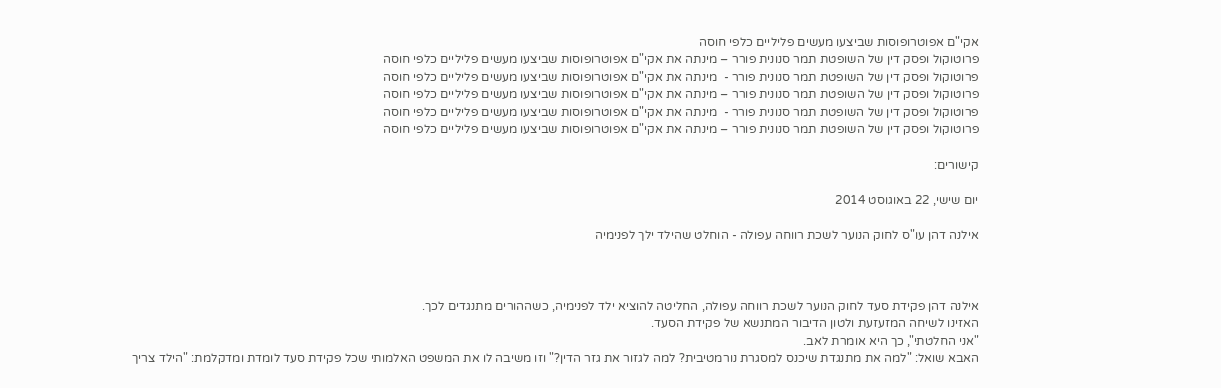אקי"ם אפוטרופוסות שביצעו מעשים פליליים כלפי חוסה
פרוטוקול ופסק דין של השופטת תמר סנונית פורר – מינתה את אקי"ם אפוטרופוסות שביצעו מעשים פליליים כלפי חוסה
פרוטוקול ופסק דין של השופטת תמר סנונית פורר -  מינתה את אקי"ם אפוטרופוסות שביצעו מעשים פליליים כלפי חוסה
פרוטוקול ופסק דין של השופטת תמר סנונית פורר – מינתה את אקי"ם אפוטרופוסות שביצעו מעשים פליליים כלפי חוסה
פרוטוקול ופסק דין של השופטת תמר סנונית פורר -  מינתה את אקי"ם אפוטרופוסות שביצעו מעשים פליליים כלפי חוסה
פרוטוקול ופסק דין של השופטת תמר סנונית פורר – מינתה את אקי"ם אפוטרופוסות שביצעו מעשים פליליים כלפי חוסה

קישורים:

יום שישי, 22 באוגוסט 2014

אילנה דהן עו"ס לחוק הנוער לשכת רווחה עפולה - הוחלט שהילד ילך לפנימיה



אילנה דהן פקידת סעד לחוק הנוער לשכת רווחה עפולה, החליטה להוציא ילד לפנימיה, כשההורים מתנגדים לכך.
האזינו לשיחה המזעזעת ולטון הדיבור המתנשא של פקידת הסעד.
"אני החלטתי", כך היא אומרת לאב.
האבא שואל: "למה את מתנגדת שיכנס למסגרת נורמטיבית? למה לגזור את גזר הדין?" וזו משיבה לו את המשפט האלמותי שכל פקידת סעד לומדת ומדקלמת: "הילד צריך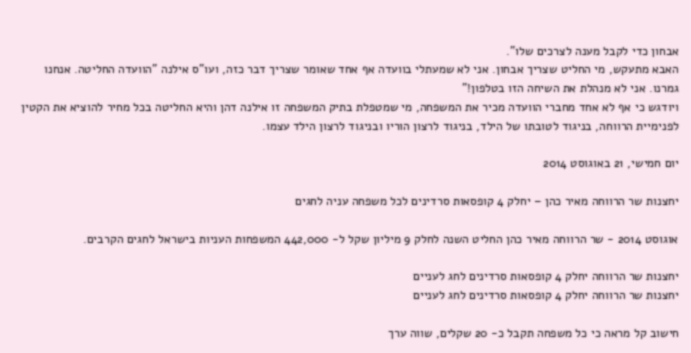אבחון כדי לקבל מענה לצרכים שלו".
האבא מתעקש, מי החליט שצריך אבחון. אני לא שמעתלי בוועדה אף אחד שאומר שצריך דבר כזה, ועו"ס אילנה "הוועדה החליטה. אנחנו גמרנו. אני לא מנהלת את השיחה הזו בטלפון!"
ויודגש כי אף לא אחד מחברי הוועדה מכיר את המשפחה, מי שמטפלת בתיק המשפחה זו אילנה דהן והיא החליטה בכל מחיר להוציא את הקטין לפנימיית הרווחה, בניגוד לטובתו של הילד, בניגוד לרצון הוריו ובניגוד לרצון הילד עצמו.

יום חמישי, 21 באוגוסט 2014

יחצנות שר הרווחה מאיר כהן – יחלק 4 קופסאות סרדינים לכל משפחה עניה לחגים

אוגוסט 2014 - שר הרווחה מאיר כהן החליט השנה לחלק 9 מיליון שקל ל- 442,000 המשפחות העניות בישראל לחגים הקרבים.

יחצנות שר הרווחה יחלק 4 קופסאות סרדינים לחג לעניים
יחצנות שר הרווחה יחלק 4 קופסאות סרדינים לחג לעניים

חישוב קל מראה כי כל משפחה תקבל כ- 20 שקלים, שווה ערך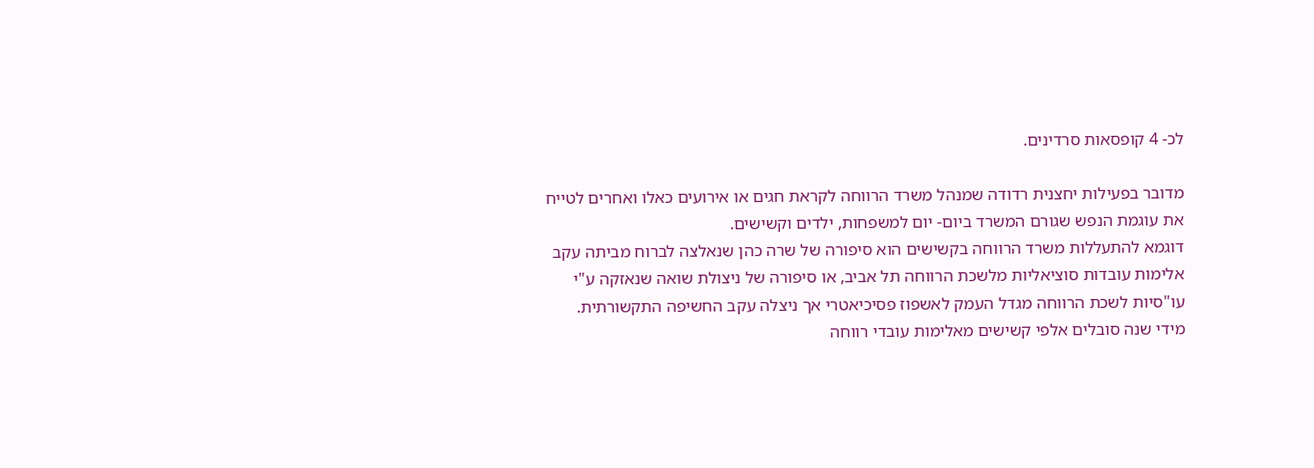לכ- 4 קופסאות סרדינים.

מדובר בפעילות יחצנית רדודה שמנהל משרד הרווחה לקראת חגים או אירועים כאלו ואחרים לטייח את עוגמת הנפש שגורם המשרד ביום- יום למשפחות, ילדים וקשישים.
דוגמא להתעללות משרד הרווחה בקשישים הוא סיפורה של שרה כהן שנאלצה לברוח מביתה עקב אלימות עובדות סוציאליות מלשכת הרווחה תל אביב, או סיפורה של ניצולת שואה שנאזקה ע"י עו"סיות לשכת הרווחה מגדל העמק לאשפוז פסיכיאטרי אך ניצלה עקב החשיפה התקשורתית.
מידי שנה סובלים אלפי קשישים מאלימות עובדי רווחה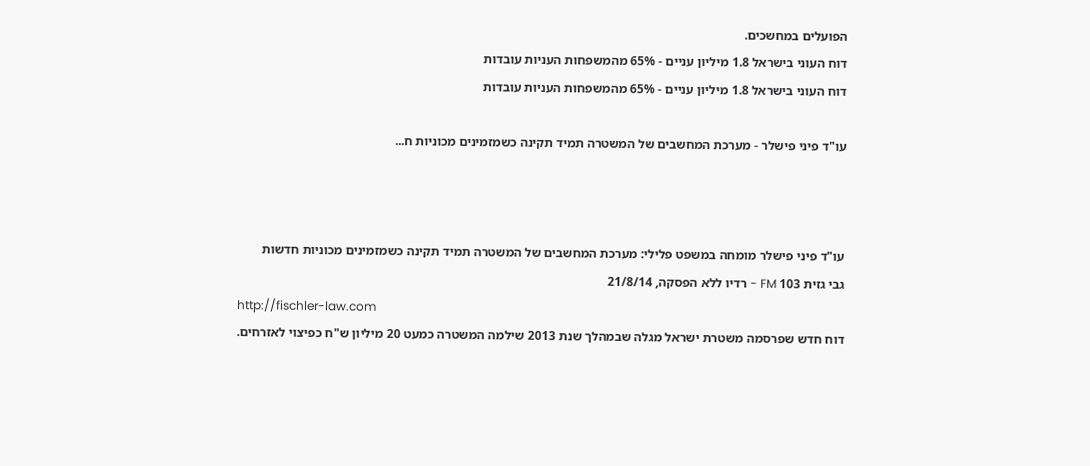הפועלים במחשכים.
דוח העוני בישראל 1.8 מיליון עניים - 65% מהמשפחות העניות עובדות
דוח העוני בישראל 1.8 מיליון עניים - 65% מהמשפחות העניות עובדות

עו"ד פיני פישלר - מערכת המחשבים של המשטרה תמיד תקינה כשמזמינים מכוניות ח...



עו"ד פיני פישלר מומחה במשפט פלילי: מערכת המחשבים של המשטרה תמיד תקינה כשמזמינים מכוניות חדשות
גבי גזית 103 FM - רדיו ללא הפסקה, 21/8/14
http://fischler-law.com
דוח חדש שפרסמה משטרת ישראל מגלה שבמהלך שנת 2013 שילמה המשטרה כמעט 20 מיליון ש"ח כפיצוי לאזרחים.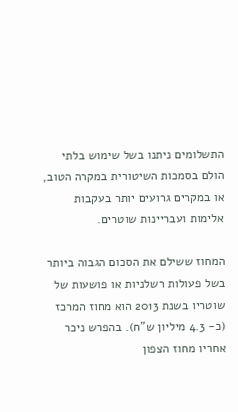התשלומים ניתנו בשל שימוש בלתי הולם בסמכות השיטורית במקרה הטוב, או במקרים גרועים יותר בעקבות אלימות ועבריינות שוטרים.

המחוז ששילם את הסכום הגבוה ביותר בשל פעולות רשלניות או פושעות של שוטריו בשנת 2013 הוא מחוז המרכז (כ- 4.3 מיליון ש"ח). בהפרש ניכר אחריו מחוז הצפון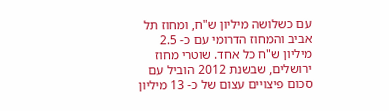עם כשלושה מיליון ש"ח, ומחוז תל אביב והמחוז הדרומי עם כ- 2.5 מיליון ש"ח כל אחד. שוטרי מחוז ירושלים, שבשנת 2012 הוביל עם סכום פיצויים עצום של כ- 13 מיליון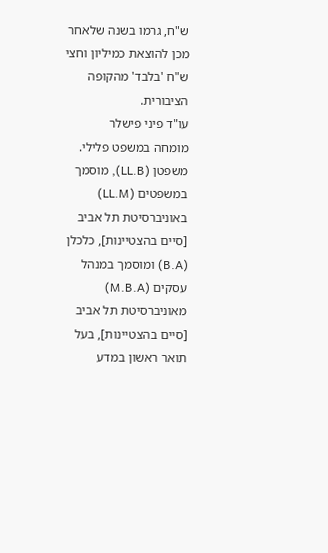ש"ח, גרמו בשנה שלאחר מכן להוצאת כמיליון וחצי ש"ח 'בלבד' מהקופה הציבורית.
עו"ד פיני פישלר
מומחה במשפט פלילי. משפטן (LL.B), מוסמך במשפטים (LL.M) באוניברסיטת תל אביב [סיים בהצטיינות], כלכלן (B.A) ומוסמך במנהל עסקים (M.B.A) מאוניברסיטת תל אביב [סיים בהצטיינות], בעל תואר ראשון במדע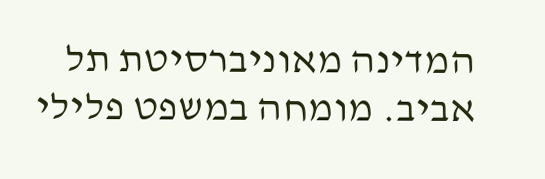המדינה מאוניברסיטת תל אביב. מומחה במשפט פלילי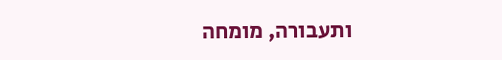ותעבורה, מומחה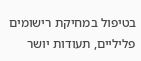בטיפול במחיקת רישומים פליליים, תעודות יושר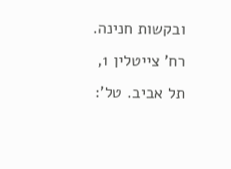ובקשות חנינה. רח' צייטלין 1, תל אביב. טל':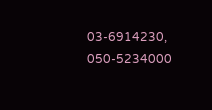03-6914230, 050-5234000